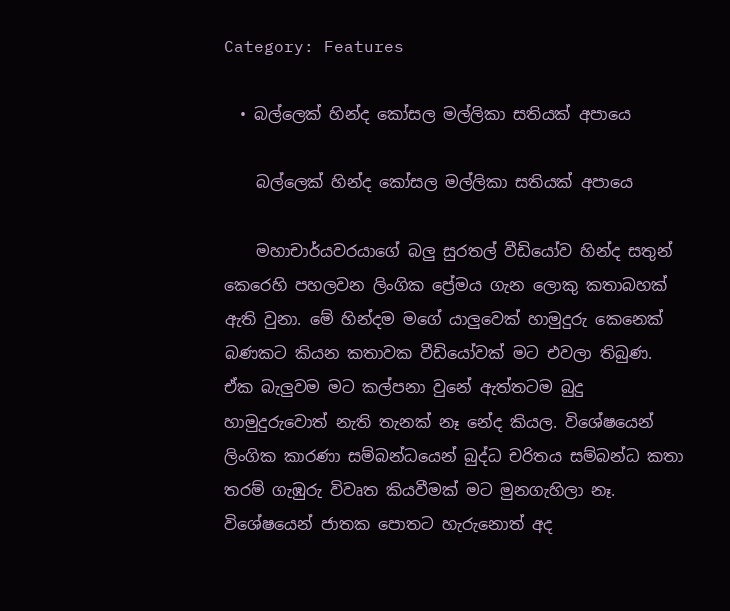Category: Features

  • බල්ලෙක් හින්ද කෝසල මල්ලිකා සතියක් අපායෙ

    බල්ලෙක් හින්ද කෝසල මල්ලිකා සතියක් අපායෙ

    මහාචාර්යවරයාගේ බලු සුරතල් වීඩියෝව හින්ද සතුන් කෙරෙහි පහලවන ලිංගික ප්‍රේමය ගැන ලොකු කතාබහක් ඇති වුනා. මේ හින්දම මගේ යාලුවෙක් හාමුදුරු කෙනෙක් බණකට කියන කතාවක වීඩියෝවක් මට එවලා තිබුණ. ඒක බැලුවම මට කල්පනා වුනේ ඇත්තටම බුදු හාමුදුරුවොත් නැති තැනක් නෑ නේද කියල. විශේෂයෙන් ලිංගික කාරණා සම්බන්ධයෙන් බුද්ධ චරිතය සම්බන්ධ කතා තරම් ගැඹුරු විවෘත කියවීමක් මට මුනගැහිලා නෑ. විශේෂයෙන් ජාතක පොතට හැරුනොත් අද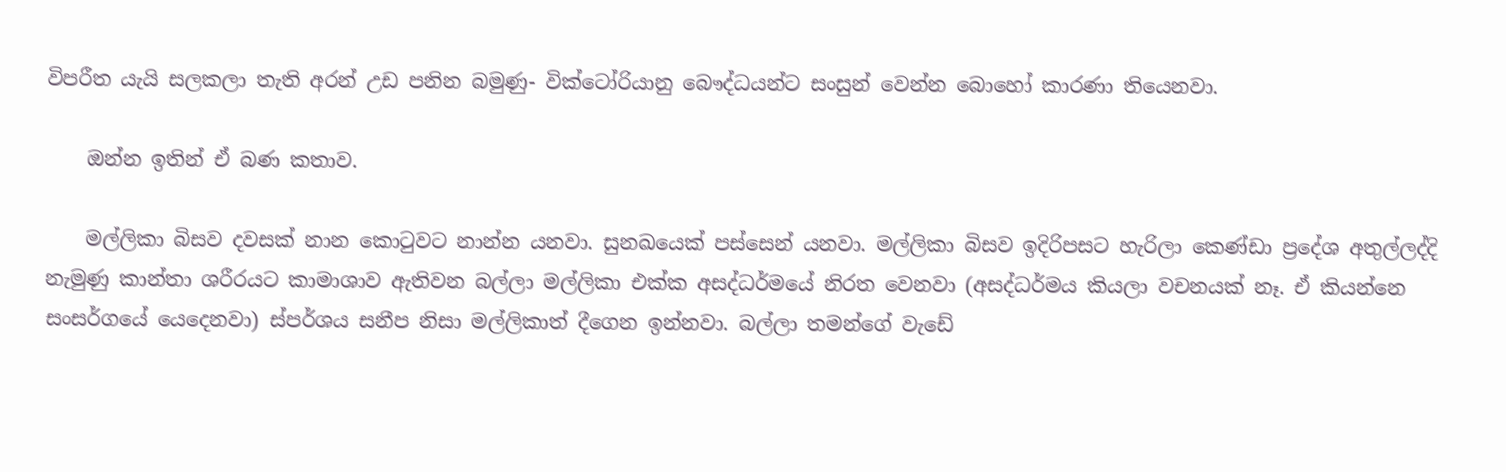විපරීත යැයි සලකලා තැති අරන් උඩ පනින බමුණු- වික්ටෝරියානු බෞද්ධයන්ට සංසුන් වෙන්න බොහෝ කාරණා තියෙනවා.

    ඔන්න ඉතින් ඒ බණ කතාව.

    මල්ලිකා බිසව දවසක් නාන කොටුවට නාන්න යනවා. සුනඛයෙක් පස්සෙන් යනවා. මල්ලිකා බිසව ඉදිරිපසට හැරිලා කෙණ්ඩා ප්‍රදේශ අතුල්ලද්දි නැමුණු කාන්තා ශරීර‍යට කාමාශාව ඇතිවන බල්ලා මල්ලිකා එක්ක අසද්ධර්මයේ නිරත වෙනවා (අසද්ධර්මය කියලා වචනයක් නෑ. ඒ කියන්නෙ සංසර්ගයේ යෙදෙනවා) ස්පර්ශය සනීප නිසා මල්ලිකාත් දීගෙන ඉන්නවා. බල්ලා තමන්ගේ වැඩේ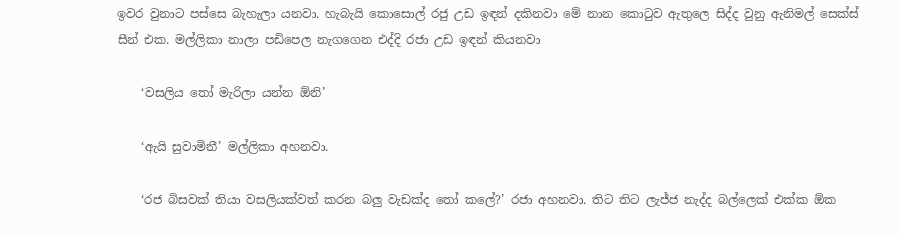ඉවර වුනාට පස්සෙ බැහැලා යනවා. හැබැයි කොසොල් රජු උඩ ඉඳන් දකිනවා මේ නාන කොටුව ඇතුලෙ සිද්ද වුනු ඇනිමල් සෙක්ස් සීන් එක. මල්ලිකා නාලා පඩිපෙල නැගගෙන එද්දි රජා උඩ ඉඳන් කියනවා

    ‘වසලිය තෝ මැරිලා යන්න ඕනි’

    ‘ඇයි සුවාමිනී’ මල්ලිකා අහනවා.

    ‘රජ බිසවක් තියා වසලි‍යක්වත් කරන බලු වැඩක්ද තෝ කලේ?’ රජා අහනවා. තිට තිට ලැජ්ජ නැද්ද බල්ලෙක් එක්ක ඕක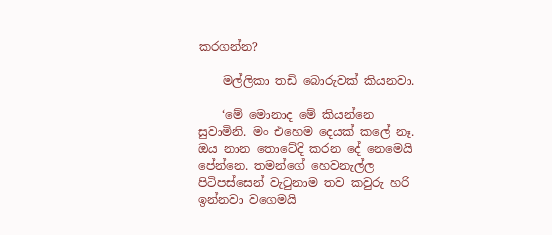කරගන්න?

    මල්ලිකා තඩි ‍බොරුවක් කියනවා.

    ‘මේ මොනාද මේ කියන්නෙ සුවාමිනි. මං එහෙම දෙයක් කලේ නෑ. ඔය නාන තොටේදි කරන දේ නෙමෙයි පේන්නෙ. තමන්ගේ හෙවනැල්ල පිටිපස්සෙන් වැටුනාම තව කවුරු හරි ඉන්නවා වගෙමයි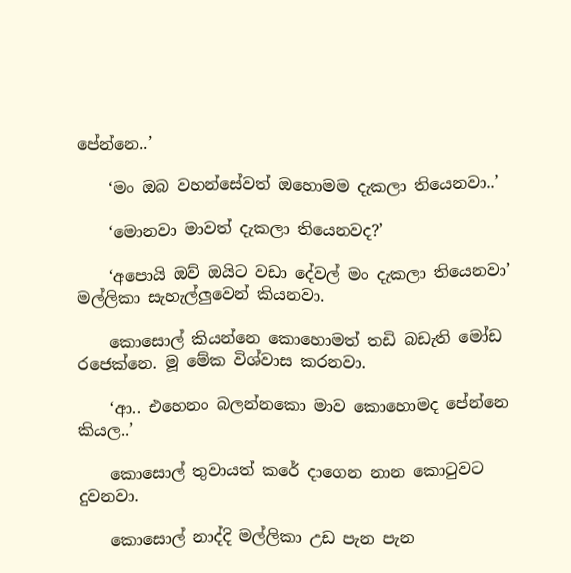පේන්නෙ..’

    ‘මං ඔබ වහන්සේවත් ඔ‍හොමම දැකලා තියෙනවා..’

    ‘මොනවා මාවත් දැකලා තියෙනවද?’

    ‘අපොයි ඔව් ඔයිට වඩා දේවල් මං දැකලා තියෙනවා’ මල්ලිකා සැහැල්ලුවෙන් කියනවා.

    කොසොල් කියන්නෙ කොහොමත් තඩි බඩැති මෝඩ රජෙක්නෙ. මූ මේක විශ්වාස කරනවා.

    ‘ආ.. එහෙනං බලන්නකො මාව කොහොමද පේන්නෙ කියල..’

    කොසොල් තුවායත් කරේ දාගෙන නාන කොටුවට දුවනවා.

    කොසොල් නාද්දි මල්ලිකා උඩ පැන පැන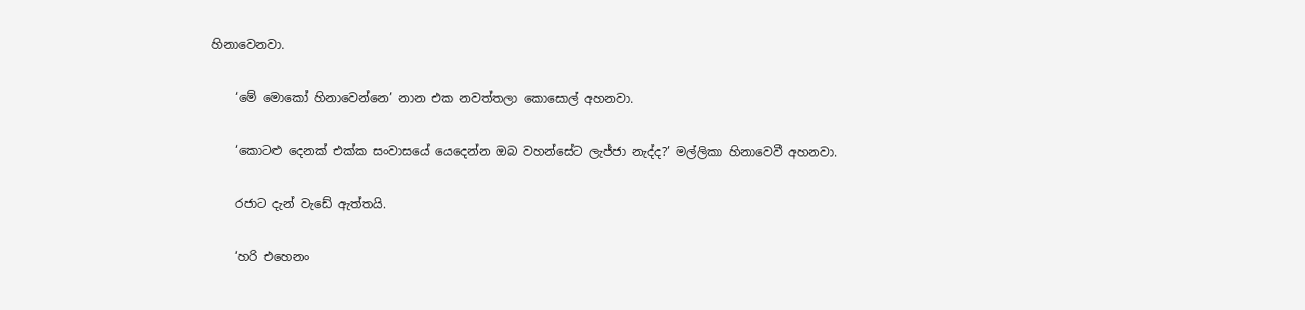හින‍ාවෙනවා.

    ‘මේ මොකෝ හිනාවෙන්නෙ’ නාන එක නවත්තලා කොසොල් අහනවා.

    ‘කොටළු දෙනක් එක්ක සංවාසයේ යෙදෙන්න ඔබ වහන්සේට ලැජ්ජා නැද්ද?’ මල්ලිකා හිනාවෙවී අහනවා.

    රජාට දැන් වැඩේ ඇත්තයි.

    ‘හරි එහෙනං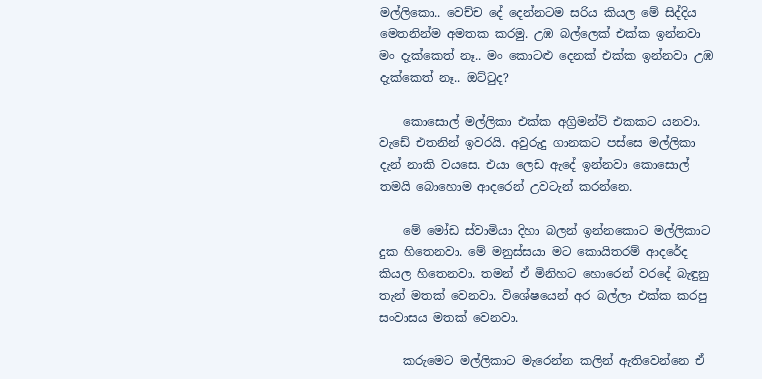මල්ලිකො.. වෙච්ච දේ දෙන්නටම සරිය කියල මේ සිද්දිය මෙතනින්ම අමතක කරමු. උඹ බල්ලෙක් එක්ක ඉන්නවා මං දැක්කෙත් නෑ.. මං කොටළු දෙනක් එක්ක ඉන්නවා උඹ දැක්කෙත් නෑ.. ඔට්ටුද?

    කොසොල් මල්ලිකා එක්ක අග්‍රිමන්ට් එකකට යනවා. වැඩේ එතනින් ඉවරයි. අවුරුදු ගානකට පස්සෙ මල්ලිකා දැන් නාකි වයසෙ. එයා ලෙඩ ඇදේ ඉන්නවා කොසොල් තමයි බොහොම ආදරෙන් උවටැන් කරන්නෙ.

    මේ මෝඩ ස්වාමියා දිහා බලන් ඉන්නකොට මල්ලිකාට දුක හිතෙනවා. මේ මනුස්සයා මට කොයිතරම් ආදරේද කියල හිතෙනවා. තමන් ඒ මිනිහට හොරෙන් වරදේ බැඳුනු තැන් මතක් වෙනවා. විශේෂයෙන් අර බල්ලා එක්ක කරපු සංවාසය මතක් වෙනවා.

    කරුමෙට මල්ලිකාට මැරෙන්න කලින් ඇතිවෙන්නෙ ඒ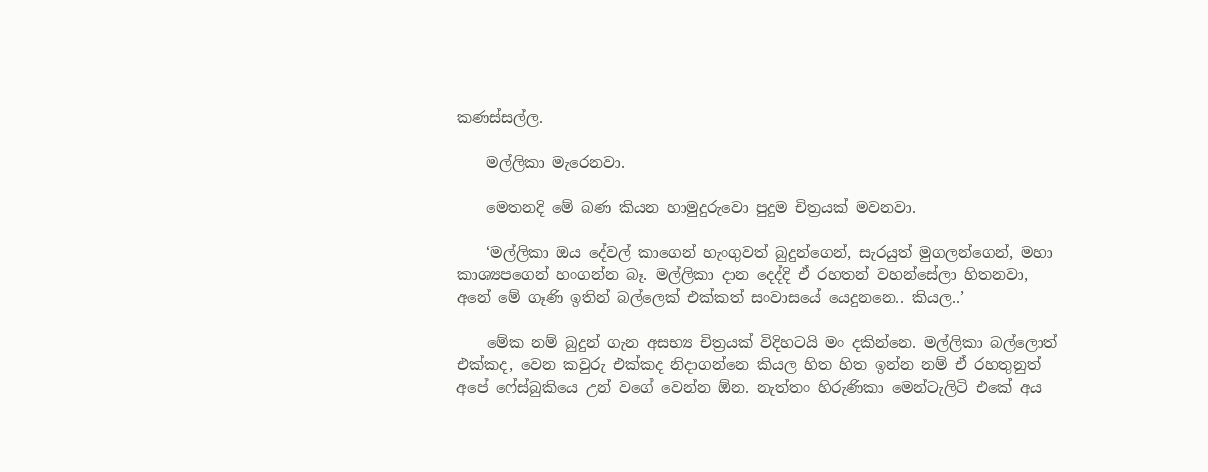කණස්සල්ල.

    මල්ලිකා මැරෙනවා.

    මෙතනදි මේ බණ කියන හාමුදුරුවො පුදුම චිත්‍රයක් මවනවා.

    ‘මල්ලිකා ඔය දේවල් කාගෙන් හැංගුවත් බුදුන්ගෙන්, සැරයුත් මුගලන්ගෙන්, මහා කාශ්‍යපගෙන් හංගන්න බෑ. මල්ලිකා දාන දෙද්දි ඒ රහතන් වහන්සේලා හිතනවා, අනේ මේ ගෑණි ඉතින් බල්ලෙක් එක්කත් සංවාසයේ යෙදුනනෙ.. කියල..’

    මේක නම් බුදුන් ගැන අසභ්‍ය චිත්‍රයක් විදිහටයි මං දකින්නෙ. මල්ලිකා බල්ලොත් එක්කද, වෙන කවුරු එක්කද නිදාගන්නෙ කියල හිත හිත ඉන්න නම් ඒ රහතුනුත් අපේ ෆේස්බුකියෙ උන් වගේ වෙන්න ඕන. නැත්තං හිරුණිකා මෙන්ටැලිටි එකේ අය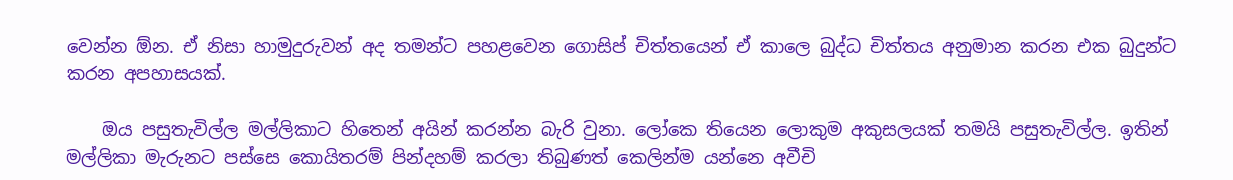වෙන්න ඕන. ඒ නිසා හාමුදුරුවන් අද තමන්ට පහළවෙන ගොසිප් චිත්තයෙන් ඒ කාලෙ බුද්ධ චිත්තය අනුමාන කරන එක බුදුන්ට කරන අපහාසයක්.

    ඔය පසුතැවිල්ල මල්ලිකාට හිතෙන් අයින් කරන්න බැරි වුනා. ලෝකෙ තියෙන ලොකුම අකුසලයක් තමයි පසුතැවිල්ල. ඉතින් මල්ලිකා මැරුනට පස්සෙ කොයිතරම් පින්දහම් කරලා තිබුණත් කෙලින්ම යන්නෙ අවීචි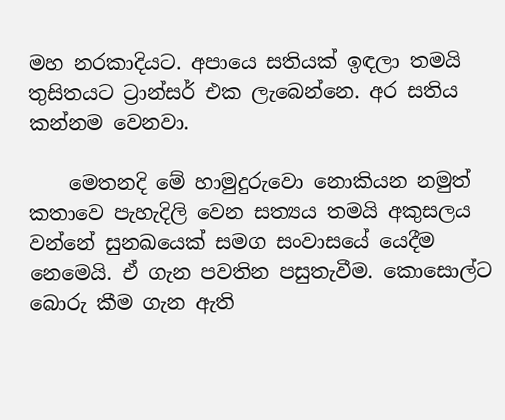මහ නරකාදියට. අපායෙ සතියක් ඉඳලා තමයි තුසිතයට ට්‍රාන්සර් එක ලැබෙන්නෙ. අර සතිය කන්නම වෙනවා.

    මෙතනදි මේ හාමුදුරුවො නොකියන නමුත් කතාවෙ පැහැදිලි වෙන සත්‍යය තමයි අකුසලය වන්නේ සුනඛයෙක් සමග සංවාසයේ යෙදීම නෙමෙයි. ඒ ගැන පවතින පසුතැවීම. කොසොල්ට බොරු කීම ගැන ඇති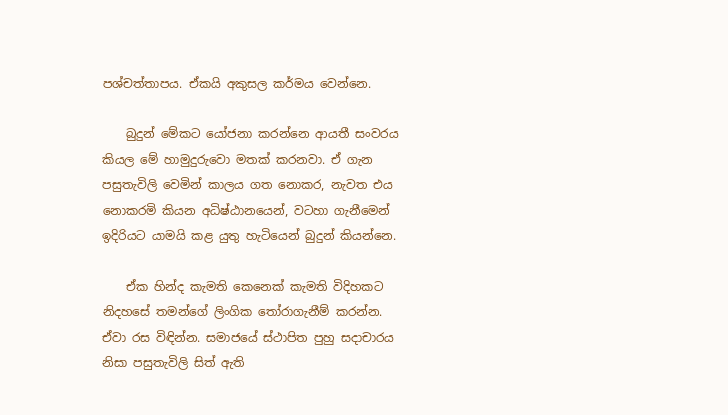පශ්චත්තාපය. ඒකයි අකුසල කර්මය වෙන්නෙ.

    බුදුන් මේකට යෝජනා කරන්නෙ ආයතී සංවරය කියල මේ හාමුදුරුවො මතක් කරනවා. ඒ ගැන පසුතැවිලි වෙමින් කාලය ගත නොකර, නැවත එය නොකරමි කියන අධිෂ්ඨානයෙන්, වටහා ගැනීමෙන් ඉදිරියට යාමයි කළ යුතු හැටියෙන් බුදුන් කියන්නෙ.

    ඒක හින්ද කැමති කෙනෙක් කැමති විදිහකට නිදහසේ තමන්ගේ ලිංගික තෝරාගැනීම් කරන්න. ඒවා රස විඳින්න. සමාජයේ ස්ථාපිත පුහු සදාචාරය නිසා පසුතැවිලි සිත් ඇති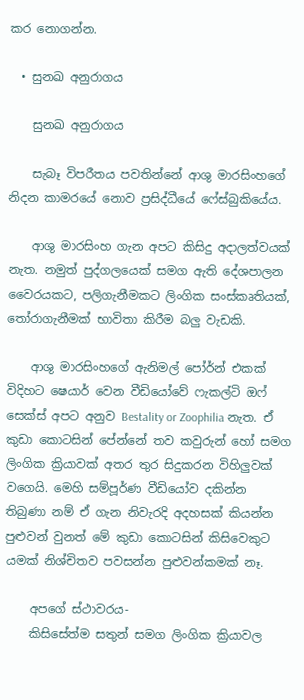කර නොගන්න.

  • සුනඛ අනුරාගය

    සුනඛ අනුරාගය

    සැබෑ විපරීතය පවතින්නේ ආශු මාරසිංහගේ නිදන කාමරයේ නොව ප්‍රසිද්ධීයේ ෆේස්බුකියේය.

    ආශු මාරසිංහ ගැන අපට කිසිදු අදාලත්වයක් නැත. නමුත් පුද්ගලයෙක් සමග ඇති දේශපාලන වෛරයකට, පලිගැනීමකට ලිංගික සංස්කෘතියක්, තෝරාගැනීමක් භාවිතා කිරීම බලු වැඩකි.

    ආශු මාරසිංහගේ ඇනිමල් පෝර්න් එකක් විදිහට ෂෙයාර් වෙන වීඩියෝවේ ෆැකල්ටි ඔෆ් සෙක්ස් අපට අනුව Bestality or Zoophilia නැත. ඒ කුඩා කොටසින් පේන්නේ තව කවුරුන් හෝ සමග ලිංගික ක්‍රියාවක් අතර තුර සිදුකරන විහිලුවක් වගෙයි. මෙහි සම්පූර්ණ වීඩියෝව දකින්න තිබුණා නම් ඒ ගැන නිවැරදි අදහසක් කියන්න පුළුවන් වුනත් මේ කුඩා කොටසින් කිසිවෙකුට යමක් නිශ්චිතව පවසන්න පුළුවන්කමක් නෑ.

    අපගේ ස්ථාවරය-
    කිසිසේත්ම සතුන් සමග ලිංගික ක්‍රියාවල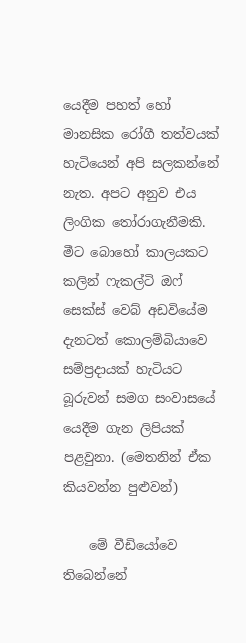යෙදීම පහත් හෝ මානසික රෝගී තත්වයක් හැටියෙන් අපි සලකන්නේ නැත. අපට අනුව එය ලිංගික තෝරාගැනීමකි. මීට බොහෝ කාලයකට කලින් ෆැකල්ටි ඔෆ් සෙක්ස් වෙබ් අඩවියේම දැනටත් කොලම්බියාවෙ සම්ප්‍රදායක් හැටියට බූරුවන් සමග සංවාසයේ යෙදීම ගැන ලිපියක් පළවුනා. (මෙතනින් ඒක කියවන්න පුළුවන්)

    මේ වීඩියෝවෙ ති‍බෙන්නේ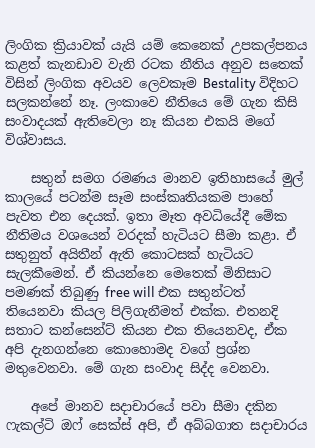ලිංගික ක්‍රියාවක් යැයි යම් කෙනෙක් උපකල්පනය කළත් කැනඩාව වැනි රටක නීතිය අනුව සතෙක් විසින් ලිංගික අවයව ලෙවකෑම Bestality විදිහට සලකන්නේ නෑ. ලංකාවෙ නීතියෙ මේ ගැන කිසි සංවාදයක් ඇතිවෙලා නෑ කියන එකයි මගේ විශ්වාසය.

    සතුන් සමග රමණය මානව ඉතිහාසයේ මුල් කාලයේ පටන්ම සෑම සංස්කෘතියකම පාහේ පැවත එන දෙයක්. ඉතා මෑත අවධියේදී මේක නීතිමය වශයෙන් වරදක් හැටියට සීමා කළා. ඒ සතුනුත් අයිතීන් ඇති කොටසක් හැටියට සැලකීමෙන්. ඒ කියන්නෙ මෙතෙක් මිනිසාට පමණක් තිබුණු free will එක සතුන්ටත් තියෙනවා කියල පිලිගැනීමත් එක්ක. එතනදි සතාට කන්සෙන්ට් කියන එක තියෙනවද, ඒක අපි දැනගන්නෙ කොහොමද වගේ ප්‍රශ්න මතුවෙනවා. මේ ගැන සංවාද සිද්ද වෙනවා.

    අපේ මානව සදාචාරයේ පවා සීමා දකින ෆැකල්ටි ඔෆ් සෙක්ස් අපි, ඒ අබ්බගාත සදාචාරය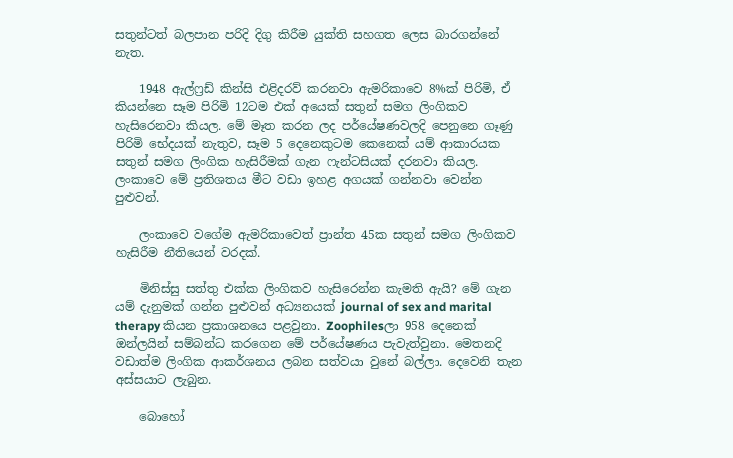සතුන්ටත් බලපාන පරිදි දිගු කිරීම යුක්ති සහගත ලෙස බාරගන්නේ නැත.

    1948 ඇල්ෆ්‍රඩ් කින්සි එළිදරව් කරනවා ඇමරිකාවෙ 8%ක් පිරිමි, ඒ කියන්නෙ සෑම පිරිමි 12ටම එක් අයෙක් සතුන් සමග ලිංගිකව හැසිරෙනවා කියල. මේ මෑත කරන ලද පර්යේෂණවලදි පෙනුනෙ ගෑණු පිරිමි භේදයක් නැතුව, සෑම 5 දෙනෙකුටම කෙනෙක් යම් ආකාරයක සතුන් සමග ලිංගික හැසිරීමක් ගැන ෆැන්ටසියක් දරනවා කියල. ලංකාවෙ මේ ප්‍රතිශතය මීට වඩා ඉහළ අගයක් ගන්නවා වෙන්න පුළුවන්.

    ලංකාවෙ වගේම ඇමරිකාවෙත් ප්‍රාන්ත 45ක සතුන් සමග ලිංගිකව හැසිරීම නීතියෙන් වරදක්.

    මිනිස්සු සත්තු එක්ක ලිංගිකව හැසිරෙන්න කැමති ඇයි? මේ ගැන යම් දැනුමක් ගන්න පුළුවන් අධ්‍යනයක් journal of sex and marital therapy කියන ප්‍රකාශනයෙ පළවුනා. Zoophilesලා 958 දෙනෙක් ඔන්ලයින් සම්බන්ධ කරගෙන මේ පර්යේෂණය පැවැත්වුනා. මෙතනදි වඩාත්ම ලිංගික ආකර්ශනය ලබන සත්වයා වුනේ බල්ලා. දෙවෙනි තැන අස්සයාට ලැබුන.

    බොහෝ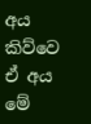අය කිව්වෙ ඒ අය මේ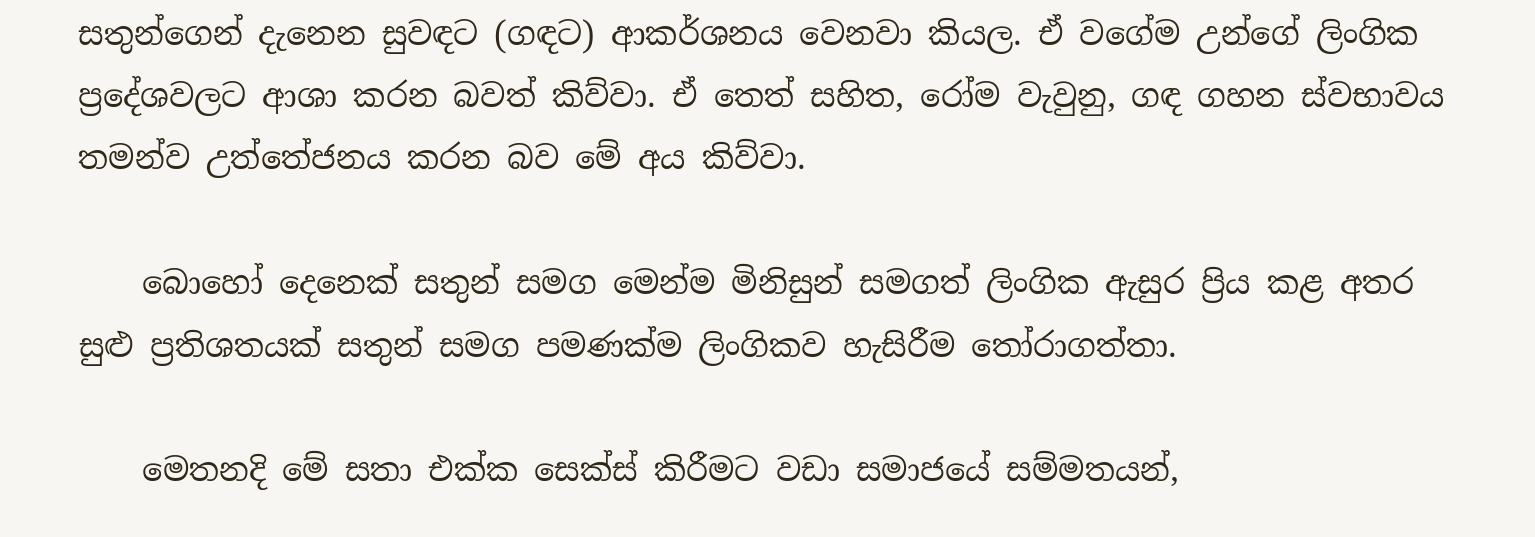සතුන්ගෙන් දැනෙන සුවඳට (ගඳට) ආකර්ශනය වෙනවා කියල. ඒ වගේම උන්ගේ ලිංගික ප්‍රදේශවලට ආශා කරන බවත් කිව්වා. ඒ තෙත් සහිත, රෝම වැවුනු, ගඳ ගහන ස්වභාවය තමන්ව උත්තේජනය කරන බව මේ අය කිව්වා.

    බොහෝ දෙනෙක් සතුන් සමග මෙන්ම මිනිසුන් සමගත් ලිංගික ඇසුර ප්‍රිය කළ අතර සුළු ප්‍රතිශතයක් සතුන් සමග පමණක්ම ලිංගිකව හැසිරීම තෝරාගත්තා.

    මෙතනදි මේ සතා එක්ක සෙක්ස් කිරීමට වඩා සමාජයේ සම්මතයන්,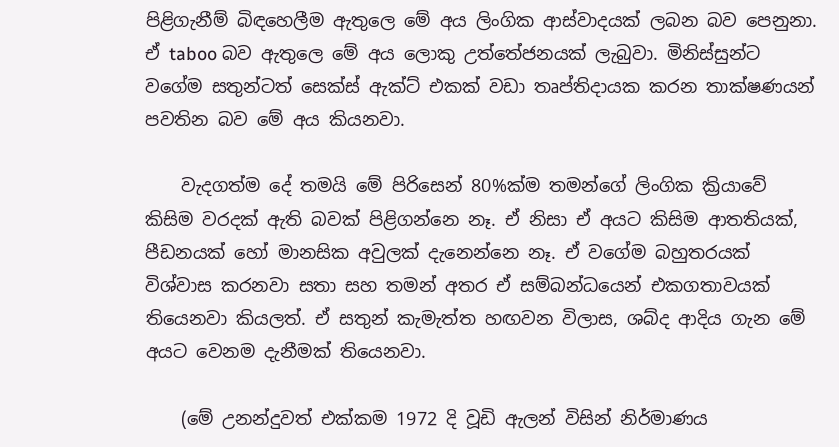පිළිගැනීම් බිඳහෙලීම ඇතුලෙ මේ අය ලිංගික ආස්වාදයක් ලබන බව පෙනුනා. ඒ taboo බව ඇතුලෙ මේ අය ලොකු උත්තේජනයක් ලැබුවා. මිනිස්සුන්ට වගේම සතුන්ටත් සෙක්ස් ඇක්ට් එකක් වඩා තෘප්තිදායක කරන තාක්ෂණයන් පවතින බව මේ අය කියනවා.

    වැදගත්ම දේ තමයි මේ පිරිසෙන් 80%ක්ම තමන්ගේ ලිංගික ක්‍රියාවේ කිසිම වරදක් ඇති බවක් පිළිගන්නෙ නෑ. ඒ නිසා ඒ අයට කිසිම ආතතියක්, පීඩනයක් හෝ මානසික අවුලක් දැනෙන්නෙ නෑ. ඒ වගේම බහුතරයක් විශ්වාස කරනවා සතා සහ තමන් අතර ඒ සම්බන්ධයෙන් එකගතාවයක් තියෙනවා කියලත්. ඒ සතුන් කැමැත්ත හඟවන විලාස, ශබ්ද ආදිය ගැන මේ අයට වෙනම දැනීමක් තියෙනවා.

    (මේ උනන්දුවත් එක්කම 1972 දි වූඩි ඇලන් විසින් නිර්මාණය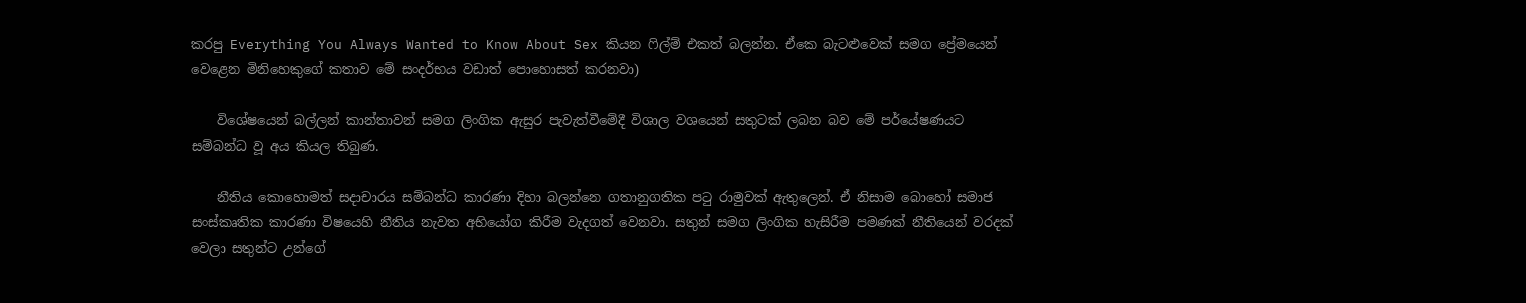කරපු Everything You Always Wanted to Know About Sex කියන ෆිල්ම් එකත් බලන්න. ඒකෙ බැටළුවෙක් සමග ප්‍රේමයෙන් වෙළෙන මිනිහෙකුගේ කතාව මේ සංදර්භය වඩාත් පොහොසත් කරනවා)

    විශේෂයෙන් බල්ලන් කාන්තාවන් සමග ලිංගික ඇසුර පැවැත්වීමේදී විශාල වශයෙන් සතුටක් ලබන බව මේ පර්යේෂණයට සම්බන්ධ වූ අය කියල තිබුණ.

    නීතිය කො‍හොමත් සදාචාරය සම්බන්ධ කාරණා දිහා බලන්නෙ ගතානුගතික පටු රාමුවක් ඇතුලෙන්. ඒ නිසාම බො‍හෝ සමාජ සංස්කෘතික කාරණා විෂයෙහි නීතිය නැවත අභියෝග කිරීම වැදගත් වෙනවා. සතුන් සමග ලිංගික හැසිරීම පමණක් නීතියෙන් වරදක් වෙලා සතුන්ට උන්ගේ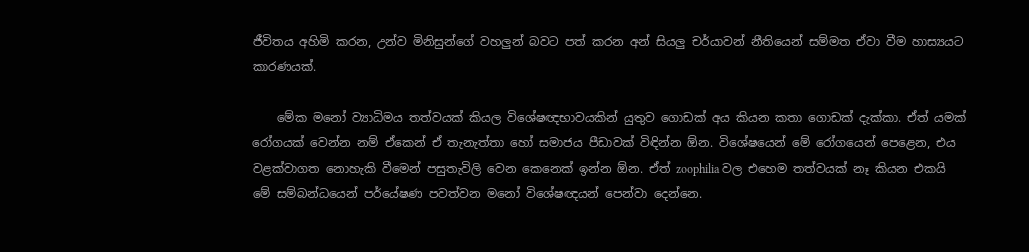ජීවිතය අහිමි කරන, උන්ව මිනිසුන්ගේ වහලුන් බවට පත් කරන අන් සියලු චර්යාවන් නීතියෙන් සම්මත ඒවා වීම හාස්‍යයට කාරණයක්.

    මේක මනෝ ව්‍යාධිමය තත්වයක් කියල විශේෂඥභාවයකින් යුතුව ගොඩක් අය කියන කතා ගොඩක් දැක්කා. ඒත් යමක් රෝගයක් වෙන්න නම් ඒකෙන් ඒ තැනැත්තා හෝ සමාජය පීඩාවක් විඳින්න ඕන. විශේෂයෙන් මේ රෝග‍යෙන් පෙළෙන, එය වළක්වාගත නොහැකි වීමෙන් පසුතැවිලි වෙන කෙනෙක් ඉන්න ඕන. ඒත් zoophilia වල එහෙම තත්වයක් නෑ කියන එකයි මේ සම්බන්ධයෙන් පර්යේෂණ පවත්වන මනෝ විශේෂඥයන් පෙන්වා දෙන්නෙ.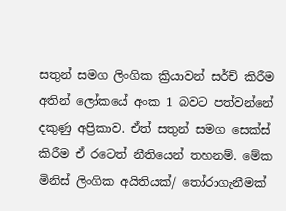සතුන් සමග ලිංගික ක්‍රියාවන් සර්ච් කිරීම අතින් ලෝකයේ අංක 1 බවට පත්වන්නේ දකුණු අප්‍රිකාව. ඒත් සතුන් සමග සෙක්ස් කිරීම ඒ රටෙත් නීතියෙන් තහනම්. මේක මිනිස් ලිංගික අයිතියක්/ තෝරාගැනීමක්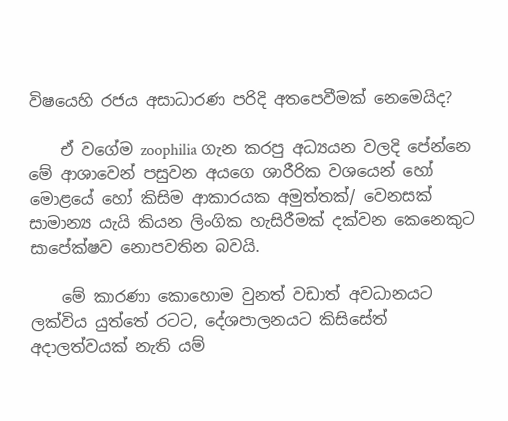විෂයෙහි රජය අසාධාරණ පරිදි අතපෙවීමක් නෙමෙයිද?

    ඒ වගේම zoophilia ගැන කරපු අධ්‍යයන වලදි පේන්නෙ මේ ආශාවෙන් පසුවන අයගෙ ශාරීරික වශයෙන් හෝ මොළයේ හෝ කිසිම ආකාරයක අමුත්තක්/ වෙනසක් සාමාන්‍ය යැයි කියන ලිංගික හැසිරීමක් දක්වන කෙනෙකුට සාපේක්ෂව නොපවතින බවයි.

    මේ කාරණා කොහොම වුනත් වඩාත් අවධානයට ලක්විය යුත්තේ රටට, දේශපාලනයට කිසිසේත් අදාලත්වයක් නැති යම්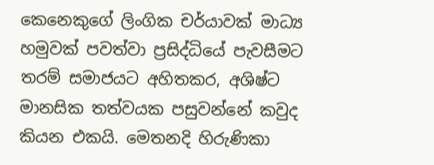කෙනෙකුගේ ලිංගික චර්යාවක් මාධ්‍ය හමුවක් පවත්වා ප්‍රසිද්ධියේ පැවසීමට තරම් සමාජයට අහිතකර, අශිෂ්ට මානසික තත්වයක පසුවන්නේ කවුද කියන එකයි. මෙතනදි හිරුණිකා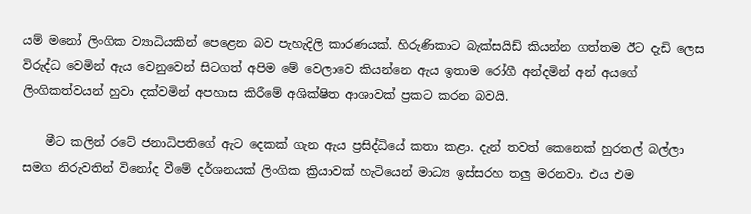යම් මනෝ ලිංගික ව්‍යාධියකින් පෙළෙන බව පැහැදිලි කාරණයක්. හිරුණිකාට බැක්සයිඩ් කියන්න ගත්තම ඊට දැඩි ලෙස විරුද්ධ වෙමින් ඇය වෙනුවෙන් සිටගත් අපිම මේ වෙලාවෙ කියන්නෙ ඇය ඉතාම රෝගී අන්දමින් අන් අයගේ ලිංගිකත්වයන් හුවා දක්වමින් අපහාස කිරීමේ අශික්ෂිත ආශාවක් ප්‍රකට කරන බවයි.

    මීට කලින් රටේ ජනාධිපතිගේ ඇට දෙකක් ගැන ඇය ප්‍රසිද්ධියේ කතා කළා. දැන් තවත් කෙනෙක් හුරතල් බල්ලා සමග නිරුවතින් වි‍නෝද වීමේ දර්ශනයක් ලිංගික ක්‍රියාවක් හැටියෙන් මාධ්‍ය ඉස්සරහ තලු මරනවා. එය එම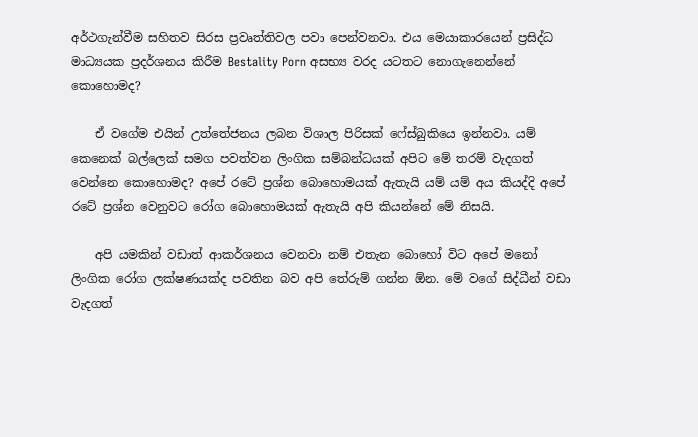අර්ථගැන්වීම සහිතව සිරස ප්‍රවෘත්තිවල පවා පෙන්වනවා. එය මෙයාකාරයෙන් ප්‍රසිද්ධ මාධ්‍යයක ප්‍රදර්ශනය කිරීම Bestality Porn අසභ්‍ය වරද යටතට නොගැනෙන්නේ කොහොමද?

    ඒ ‍වගේම එයින් උත්තේජනය ලබන විශාල පිරිසක් ෆේස්බුකියෙ ඉන්නවා. යම් කෙනෙක් බල්ලෙක් සමග පවත්වන ලිංගික සම්බන්ධයක් අපිට මේ තරම් වැදගත් වෙන්නෙ කොහොමද? අපේ රටේ ප්‍රශ්න බොහොමයක් ඇතැයි යම් යම් අය කියද්දි අපේ රටේ ප්‍රශ්න වෙනුවට රෝග බොහොමයක් ඇතැයි අපි කියන්නේ මේ නිසයි.

    අපි යමකින් වඩාත් ආකර්ශනය වෙනවා නම් එතැන බොහෝ විට අපේ මනෝ ලිංගික රෝග ලක්ෂණයක්ද පවතින බව අපි තේරුම් ගන්න ඕන. මේ වගේ සිද්ධීන් වඩා වැදගත්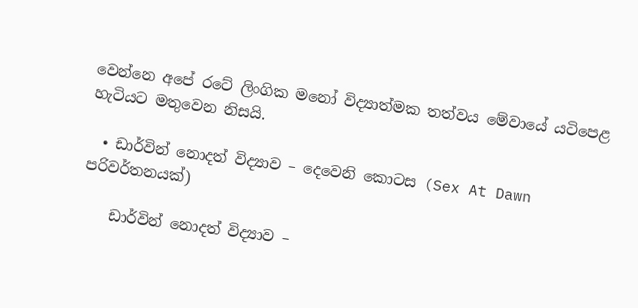වෙන්නෙ අපේ ර‍ටේ ලිංගික මනෝ විද්‍යාත්මක තත්වය මේවායේ යටිපෙළ හැටියට මතුවෙන නිසයි.

  • ඩාර්වින් නොදත් විද්‍යාව – දෙවෙනි කොටස (Sex At Dawn පරිවර්තනයක්)

    ඩාර්වින් නොදත් විද්‍යාව –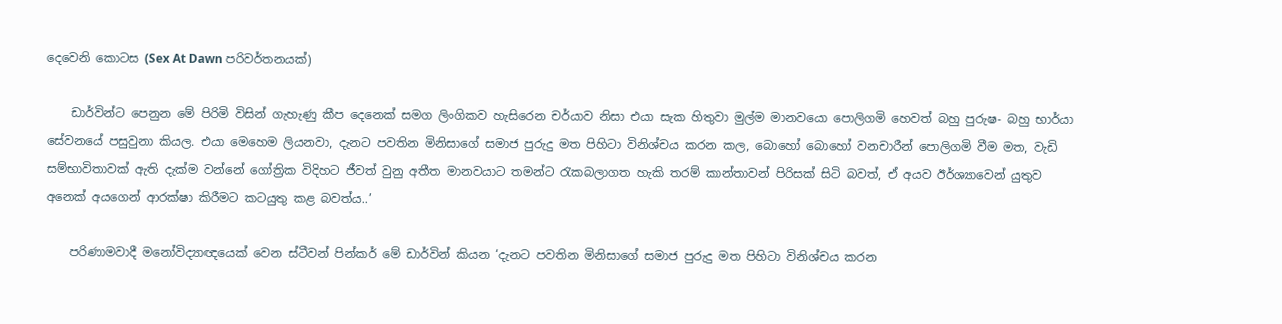දෙවෙනි කොටස (Sex At Dawn පරිවර්තනයක්)

    ඩාර්වින්ට පෙනුන මේ පිරිමි විසින් ගැහැණු කීප දෙනෙක් සමග ලිංගිකව හැසිරෙන චර්යාව නිසා එයා සැක හිතුවා මුල්ම මානවයො පොලිගමි හෙවත් බහු පුරුෂ- බහු භාර්යා සේවනයේ පසුවුනා කියල. එයා මෙහෙම ලියනවා, දැනට පවතින මිනිසාගේ සමාජ පුරුදු මත පිහිටා විනිශ්චය කරන කල, බොහෝ බොහෝ වනචාරීන් පොලිගමි වීම මත, වැඩි සම්භාවිතාවක් ඇති දැක්ම වන්නේ ගෝත්‍රික විදිහට ජීවත් වුනු අතීත මානවයාට තමන්ට රැකබලාගත හැකි තරම් කාන්තාවන් පිරිසක් සිටි බවත්, ඒ අයව ඊර්ශ්‍යාවෙන් යුතුව අනෙක් අයගෙන් ආරක්ෂා කිරීමට කටයුතු කළ බවත්ය..’

    පරිණාමවාදී මනෝවිද්‍යාඥයෙක් වෙන ස්ටීවන් පින්කර් මේ ඩාර්වින් කියන ‘දැනට පවතින මිනිසාගේ සමාජ පුරුදු මත පිහිටා විනිශ්චය කරන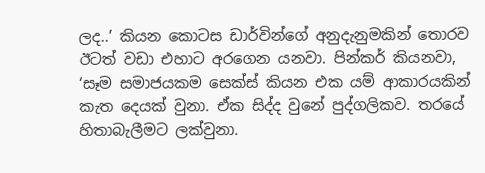ලද..’ කියන කොටස ඩාර්වින්ගේ අනුදැනුමකින් තොරව ඊටත් වඩා එහාට අරගෙන යනවා. පින්කර් කියනවා, ‘සෑම සමාජයකම සෙක්ස් කියන එක යම් ආකාරයකින් කැත දෙයක් වුනා. ඒක සිද්ද වුනේ පුද්ගලිකව. තරයේ හිතාබැලීමට ලක්වුනා.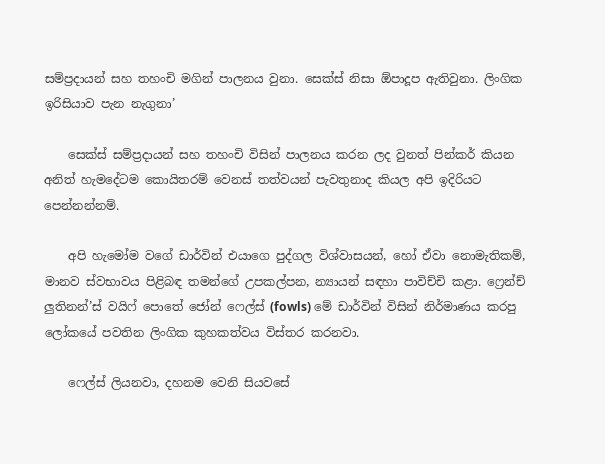සම්ප්‍රදායන් සහ තහංචි මගින් පාලනය වුනා. සෙක්ස් නිසා ඕපාදූප ඇතිවුනා. ලිංගික ඉරිසියාව පැන නැගුනා’

    සෙක්ස් සම්ප්‍රදායන් සහ තහංචි විසින් පාලනය කරන ලද වුනත් පින්කර් කියන අනිත් හැමදේටම කොයිතරම් වෙනස් තත්වයන් පැවතුනාද කියල අපි ඉදිරියට පෙන්නන්නම්.

    අපි හැමෝම වගේ ඩාර්වින් එයාගෙ පුද්ගල විශ්වාසයන්, හෝ ඒවා නොමැතිකම්, මානව ස්වභාවය පිළිබඳ තමන්ගේ උපකල්පන, න්‍යායන් සඳහා පාවිච්චි කළා. ෆ්‍රෙන්ච් ලුතිනන්’ස් වයිෆ් පොතේ ජෝන් ෆෙල්ස් (fowls) මේ ඩාර්වින් විසින් නිර්මාණය කරපු ලෝකයේ පවතින ලිංගික කුහකත්වය විස්තර කරනවා.

    ෆෙල්ස් ලියනවා, දහනම වෙනි සියවසේ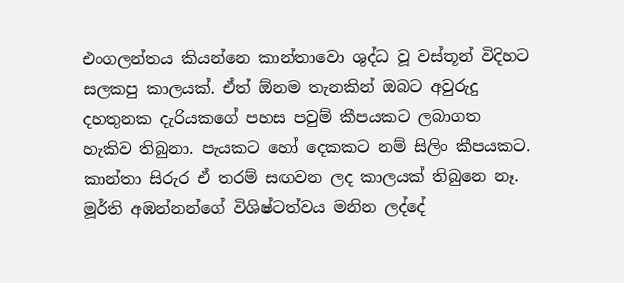එංගලන්තය කියන්නෙ කාන්තාවො ශුද්ධ වූ වස්තූන් විදිහට සලකපු කාලයක්. ඒත් ඕනම තැනකින් ඔබට අවුරුදු දහතුනක දැරියකගේ පහස පවුම් කීපයකට ලබාගත හැකිව තිබුනා. පැයකට හෝ දෙකකට නම් සිලිං කීපයකට. කාන්තා සිරුර ඒ තරම් සඟවන ලද කාලයක් තිබුනෙ නෑ. මූර්ති අඹන්නන්ගේ විශිෂ්ටත්වය මනින ලද්දේ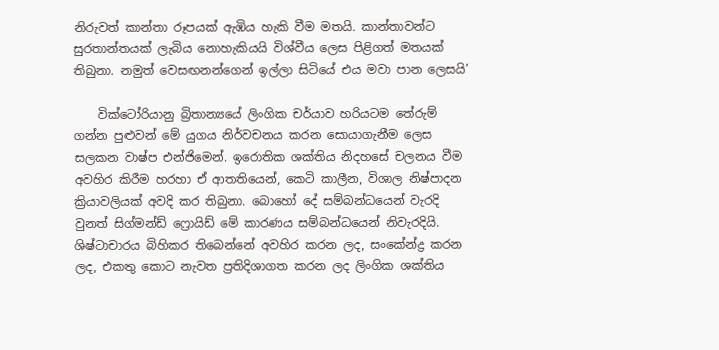නිරුවත් කාන්තා රූපයක් ඇඹිය හැකි වීම මතයි. කාන්තාවන්ට සුරතාන්තයක් ලැබිය නොහැකියයි විශ්වීය ලෙස පිළිගත් මතයක් තිබුනා. නමුත් වෙසඟනන්ගෙන් ඉල්ලා සිටියේ එය මවා පාන ලෙසයි’

    වික්ටෝරියානු බ්‍රිතාන්‍යයේ ලිංගික චර්යාව හරියටම තේරුම් ගන්න පුළුවන් මේ යුගය නිර්වචනය කරන සොයාගැනීම ලෙස සලකන වාෂ්ප එන්ජිමෙන්. ඉරොතික ශක්තිය නිදහසේ චලනය වීම අවහිර කිරීම හරහා ඒ ආතතියෙන්, කෙටි කාලීන, විශාල නිෂ්පාදන ක්‍රියාවලියක් අවදි කර තිබුනා. බොහෝ දේ සම්බන්ධයෙන් වැරදි වුනත් සිග්මන්ඩ් ෆ්‍රොයිඩ් මේ කාරණය සම්බන්ධයෙන් නිවැරදියි. ශිෂ්ටාචාරය බිහිකර තිබෙන්නේ අවහිර කරන ලද, සංකේන්ද්‍ර කරන ලද, එකතු කොට නැවත ප්‍රතිදිශාගත කරන ලද ලිංගික ශක්තිය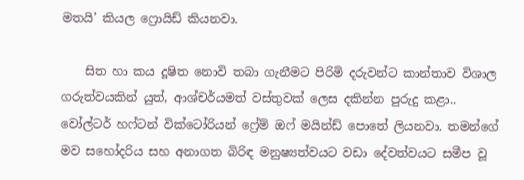මතයි’ කියල ෆ්‍රොයිඩ් කියනවා.

    සිත හා කය දූෂිත නොවි තබා ගැනීමට පිරිමි දරුවන්ට කාන්තාව විශාල ගරුත්වයකින් යුත්, ආශ්චර්යමත් වස්තුවක් ලෙස දකින්න පුරුදු කළා.. වෝල්ටර් හෆ්ටන් වික්‍ටෝරියන් ෆ්‍රේම් ඔෆ් මයින්ඩ් පොතේ ලියනවා. තමන්ගේ මව සහෝදරිය සහ අනාගත බිරිඳ මනුෂ්‍යත්වයට වඩා දේවත්වයට සමීප වූ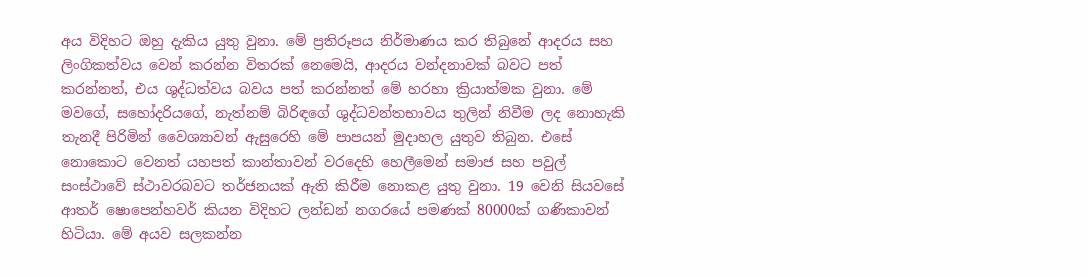අය විදිහට ඔහු දැකිය යුතු වුනා. මේ ප්‍රතිරූපය නිර්මාණය කර තිබුනේ ආදරය සහ ලිංගිකත්වය වෙන් කරන්න විතරක් නෙමෙයි, ආදරය වන්දනාවක් බවට පත් කරන්නත්, එය ශුද්ධත්වය බවය පත් කරන්නත් මේ හරහා ක්‍රියාත්මක වුනා. මේ මවගේ, සහෝදරියගේ, නැත්නම් බිරිඳගේ ශුද්ධවන්තභාවය තුලින් නිවීම ලද නොහැකි තැනදී පිරිමින් වෛශ්‍යාවන් ඇසුරෙහි මේ පාපයන් මුදාහල යුතුව තිබුන. එසේ නොකොට වෙනත් යහපත් කාන්තාවන් වරදෙහි හෙලීමෙන් සමාජ සහ පවුල් සංස්ථාවේ ස්ථාවරබවට තර්ජනයක් ඇති කිරීම නොකළ යුතු වුනා. 19 වෙනි සියවසේ ආතර් ෂොපෙන්හවර් කියන විදිහට ලන්ඩන් නගරයේ පමණක් 80000ක් ගණිකාවන් හිටියා. මේ අයව සලකන්න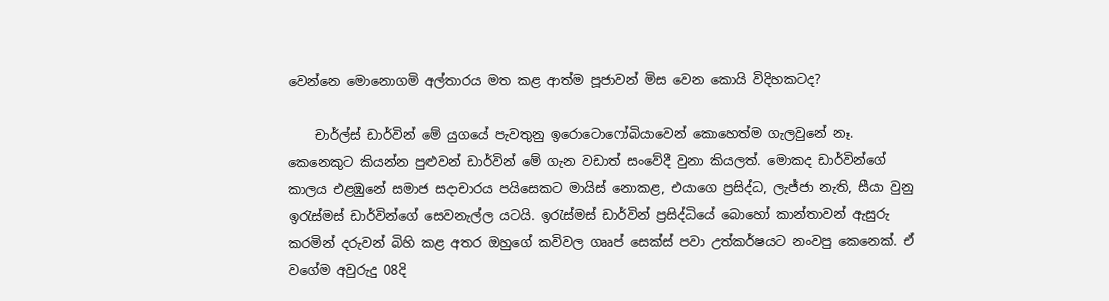වෙන්නෙ මොනොගමි අල්තාරය මත කළ ආත්ම පූජාවන් මිස වෙන කොයි විදිහකටද?

    චාර්ල්ස් ඩාර්වින් මේ යුගයේ පැවතුනු ඉරොටොෆෝබියාවෙන් කොහෙත්ම ගැලවුනේ නෑ. කෙනෙකුට කියන්න පුළුවන් ඩාර්වින් මේ ගැන වඩාත් සංවේදී වුනා කියලත්. මොකද ඩාර්වින්ගේ කාලය එළඹුනේ සමාජ සදාචාරය පයිසෙකට මායිස් නොකළ, එයාගෙ ප්‍රසිද්ධ, ලැජ්ජා නැති, සීයා වුනු ඉරැස්මස් ඩාර්වින්ගේ සෙවනැල්ල යටයි. ඉරැස්මස් ඩාර්වින් ප්‍රසිද්ධියේ බොහෝ කාන්තාවන් ඇසුරු කරමින් දරුවන් බිහි කළ අතර ඔහුගේ කවිවල ගෲප් සෙක්ස් පවා උත්කර්ෂයට නංවපු කෙනෙක්. ඒ වගේම අවුරුදු 08දි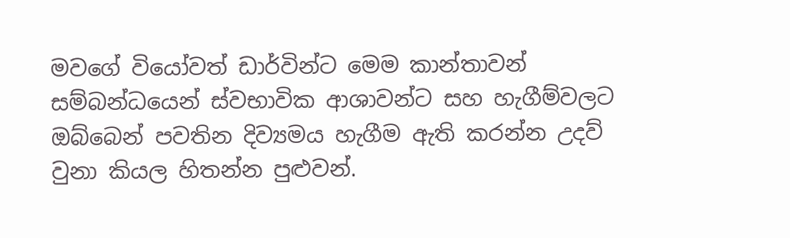මවගේ වියෝවත් ඩාර්වින්ට මෙම කාන්තාවන් සම්බන්ධයෙන් ස්වභාවික ආශාවන්ට සහ හැගීම්වලට ඔබ්බෙන් පවතින දිව්‍යමය හැගීම ඇති කරන්න උදව් වුනා කියල හිතන්න පුළුවන්.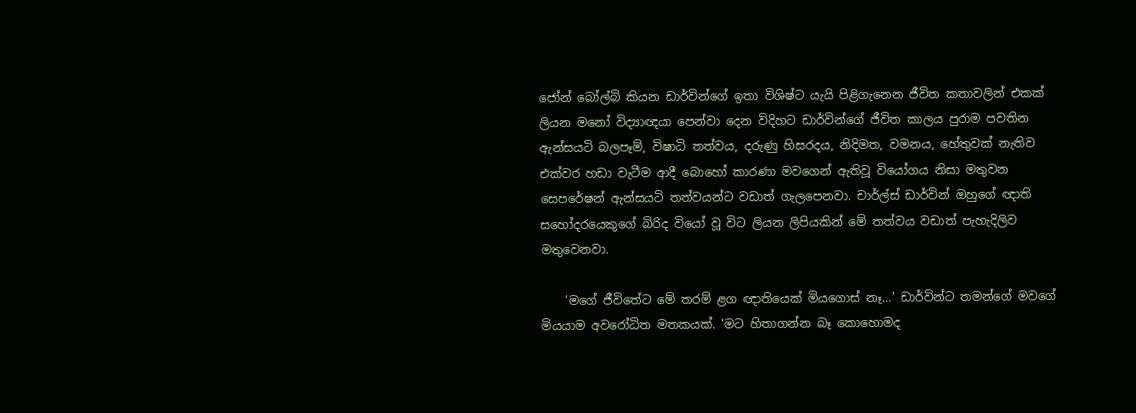ජෝන් බෝල්බි කියන ඩාර්වින්ගේ ඉතා විශිෂ්ට යැයි පිළිගැනෙන ජීවිත කතාවලින් එකක් ලියන මනෝ විද්‍යාඥයා පෙන්වා දෙන විදිහට ඩාර්වින්ගේ ජීවිත කාලය පුරාම පවතින ඇන්සයටි බලපෑම්, විෂාධි තත්වය, දරුණු හිසරදය, නිදිමත, වමනය, හේතුවක් නැතිව එක්වර හඩා වැටීම ආදී බොහෝ කාරණා මවගෙන් ඇතිවූ වියෝගය නිසා මතුවන සෙපරේෂන් ඇන්සයටි තත්වයන්ට වඩාත් ගැලපෙනවා. චාර්ල්ස් ඩාර්වින් ඔහුගේ ඥාති සහෝදරයෙකුගේ බිරිද වියෝ වූ විට ලියන ලිපියකින් මේ තත්වය වඩාත් පැහැදිලිව මතුවෙනවා.

    ‘මගේ ජීවිතේට මේ තරම් ළග ඥාතියෙක් මියගොස් නෑ…’ ඩාර්වින්ට තමන්ගේ මවගේ මියයාම අව‍රෝධිත මතකයක්. ‘මට හිතාගන්න බෑ කොහොමද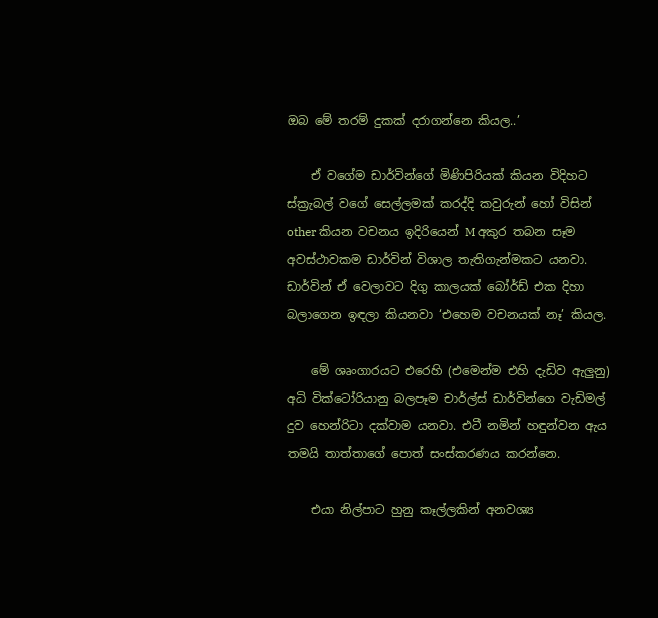ඔබ මේ තරම් දුකක් දරාගන්නෙ කියල..’

    ඒ වගේම ඩාර්වින්ගේ මිණිපිරියක් කියන විදිහට ස්ක්‍රැබල් වගේ සෙල්ලමක් කරද්දි කවුරුන් හෝ විසින් other කියන වචනය ඉදිරියෙන් M අකුර තබන සෑම අවස්ථාවකම ඩාර්වින් විශාල තැතිගැන්මකට යනවා. ඩාර්වින් ඒ වෙලාවට දිගු කාලයක් බෝර්ඩ් එක දිහා බලාගෙන ඉඳලා කියනවා ‘එහෙම වචනයක් නෑ’ කියල.

    මේ ශෘංගාරයට එරෙහි (එමෙන්ම එහි දැඩිව ඇලුනු) අධි වික්ටෝරියානු බලපෑම චාර්ල්ස් ඩාර්වින්ගෙ වැඩිමල් දුව හෙන්රිටා දක්වාම යනවා. එටී නමින් හඳුන්වන ඇය තමයි තාත්තාගේ පොත් සංස්කරණය කරන්නෙ.

    එයා නිල්පාට හුනු කෑල්ලකින් අනවශ්‍ය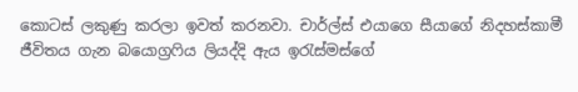කොටස් ලකුණු කරලා ඉවත් කරනවා. චාර්ල්ස් එයාගෙ සීයාගේ නිදහස්කාමී ජීවිතය ගැන බයොග්‍රෆිය ලියද්දි ඇය ඉරැස්මස්ගේ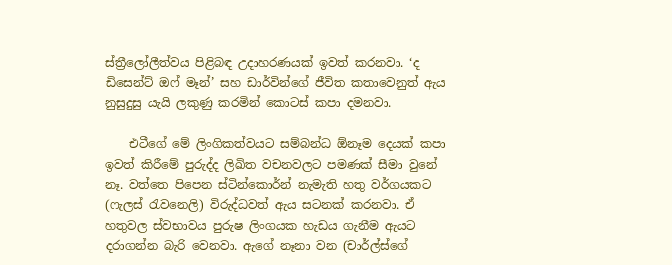ස්ත්‍රීලෝලීත්වය පිළිබඳ උදාහරණයක් ඉවත් කරනවා. ‘ද ඩිසෙන්ට් ඔෆ් මෑන්’ සහ ඩාර්වින්ගේ ජීවිත කතාවෙනුත් ඇය නුසුදුසු යැයි ලකුණු කරමින් කොටස් කපා දමනවා.

    එටීගේ මේ ලිංගිකත්වයට සම්බන්ධ ඕනෑම දෙයක් කපා ඉවත් කිරීමේ පුරුද්ද ලිඛිත වචනවලට පමණක් සීමා වුනේ නෑ. වත්තෙ පිපෙන ස්ටින්කොර්න් නැමැති හතු වර්ගයකට (ෆැලස් රැවනෙලි) විරුද්ධවත් ඇය සටනක් කරනවා. ඒ හතුවල ස්වභාවය පුරුෂ ලිංගයක හැඩය ගැනීම ඇයට දරාගන්න බැරි වෙනවා. ඇගේ නෑනා වන (චාර්ල්ස්ගේ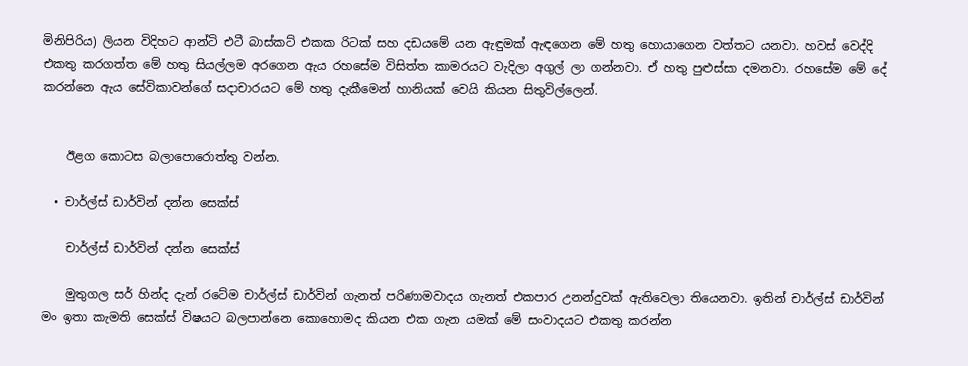මිනිපිරිය) ලියන විදිහට ආන්ටි එටී බාස්කට් එකක රිටක් සහ දඩයමේ යන ඇඳුමක් ඇඳගෙන මේ හතු හොයාගෙන වත්තට යනවා. හවස් වෙද්දි එකතු කරගත්ත මේ හතු සියල්ලම අරගෙන ඇය රහසේම විසිත්ත කාමරයට වැදිලා අගුල් ලා ගන්නවා. ඒ හතු පුළුස්සා දමනවා. රහසේම මේ දේ කරන්නෙ ඇය සේවිකාවන්ගේ සදාචාරයට මේ හතු දැකීමෙන් හානියක් වෙයි කියන සිතුවිල්ලෙන්.


    ඊළග කොටස බලාපොරොත්තු වන්න.

  • චාර්ල්ස් ඩාර්වින් දන්න සෙක්ස්

    චාර්ල්ස් ඩාර්වින් දන්න සෙක්ස්

    මුතුගල සර් හින්ද දැන් රටේම චාර්ල්ස් ඩාර්වින් ගැනත් පරිණාමවාදය ගැනත් එකපාර උනන්දුවක් ඇතිවෙලා තියෙනවා. ඉතින් චාර්ල්ස් ඩාර්වින් මං ඉතා කැමති සෙක්ස් විෂයට බලපාන්නෙ කොහොමද කියන එක ගැන යමක් මේ සංවාදයට එකතු කරන්න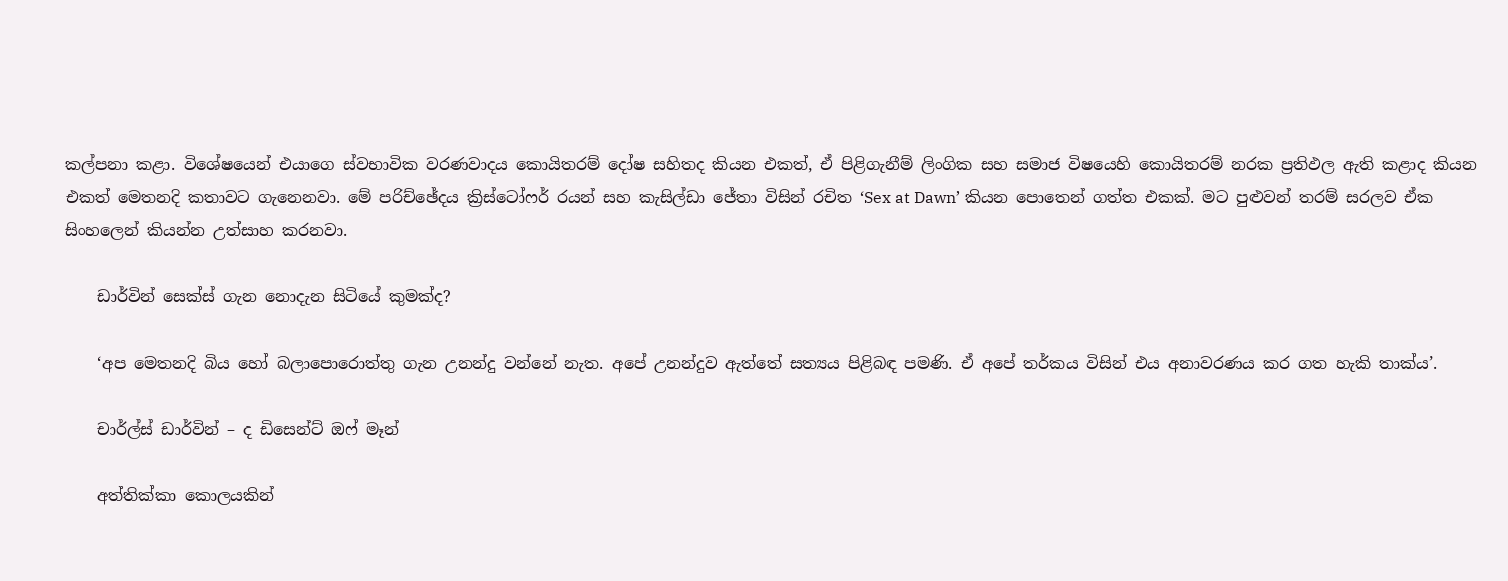කල්පනා කළා. විශේෂයෙන් එයාගෙ ස්වභාවික වරණවාදය කොයිතරම් දෝෂ සහිතද කියන එකත්, ඒ පිළිගැනීම් ලිංගික සහ සමාජ විෂයෙහි කොයිතරම් නරක ප්‍රතිඵල ඇති කළාද කියන එකත් මෙතනදි කතාවට ගැනෙනවා. මේ පරිච්ඡේදය ක්‍රිස්ටෝෆර් රයන් සහ කැසිල්ඩා ජේතා විසින් රචිත ‘Sex at Dawn’ කියන පොතෙන් ගත්ත එකක්. මට පුළුවන් තරම් සරලව ඒක සිංහලෙන් කියන්න උත්සාහ කරනවා.

    ඩාර්වින් සෙක්ස් ගැන නොදැන සිටියේ කුමක්ද?

    ‘අප මෙතනදි බිය හෝ බලාපොරොත්තු ගැන උනන්දු වන්නේ නැත. අපේ උනන්දුව ඇත්තේ සත්‍යය පිළිබඳ පමණි. ඒ අපේ තර්කය විසින් එය අනාවරණය කර ගත හැකි තාක්ය’.

    චාර්ල්ස් ඩාර්වින් – ද ඩිසෙන්ට් ඔෆ් මෑන්

    අත්තික්කා කොලයකින්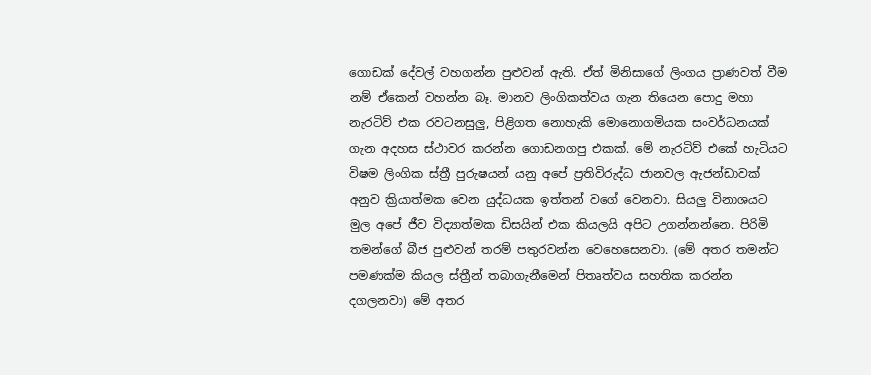ගොඩක් දේවල් වහගන්න පුළුවන් ඇති. ඒත් මිනිසාගේ ලිංගය ප්‍රාණවත් වීම නම් ඒකෙන් වහන්න බෑ. මානව ලිංගිකත්වය ගැන තියෙන පොදු මහා නැරටිව් එක රවටනසුලු, පිළිගත නොහැකි මොනොගමියක සංවර්ධනයක් ගැන අදහස ස්ථාවර කරන්න ගොඩනගපු එකක්. මේ නැරටිව් එකේ හැටියට විෂම ලිංගික ස්ත්‍රී පුරුෂයන් යනු අපේ ප්‍රතිවිරුද්ධ ජානවල ඇජන්ඩාවක් අනුව ක්‍රියාත්මක වෙන යුද්ධයක ඉත්තන් වගේ වෙනවා. සියලු විනාශයට මුල අපේ ජීව විද්‍යාත්මක ඩිසයින් එක කියලයි අපිට උගන්නන්නෙ. පිරිමි තමන්ගේ බීජ පුළුවන් තරම් පතුරවන්න වෙහෙසෙනවා. (මේ අතර තමන්ට පමණක්ම කියල ස්ත්‍රීන් තබාගැනීමෙන් පිතෘත්වය සහතික කරන්න දගලනවා) මේ අතර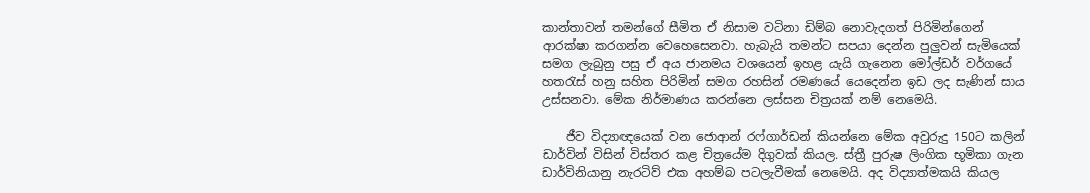කාන්තාවන් තමන්ගේ සීමිත ඒ නිසාම වටිනා ඩිම්බ නොවැදගත් පිරිමින්ගෙන් ආරක්ෂා කරගන්න වෙහෙසෙනවා. හැබැයි තමන්ට සපයා දෙන්න පුලුවන් සැමියෙක් සමග ලැබුනු පසු ඒ අය ජානමය වශයෙන් ඉහළ යැයි ගැනෙන මෝල්ඩර් වර්ගයේ හතරැස් හනු සහිත පිරිමින් සමග රහසින් රමණයේ යෙදෙන්න ඉඩ ලද සැණින් සාය උස්සනවා. මේක නිර්මාණය කරන්නෙ ලස්සන චිත්‍රයක් නම් නෙමෙයි.

    ජීව විද්‍යාඥයෙක් වන ජොආන් රෆ්ගාර්ඩන් කියන්නෙ මේක අවුරුදු 150ට කලින් ඩාර්වින් විසින් විස්තර කළ චිත්‍රයේම දිගුවක් කියල. ස්ත්‍රී පුරුෂ ලිංගික භූමිකා ගැන ඩාර්විනියානු නැරටිව් එක අහම්බ පටලැවීමක් නෙමෙයි. අද විද්‍යාත්මකයි කියල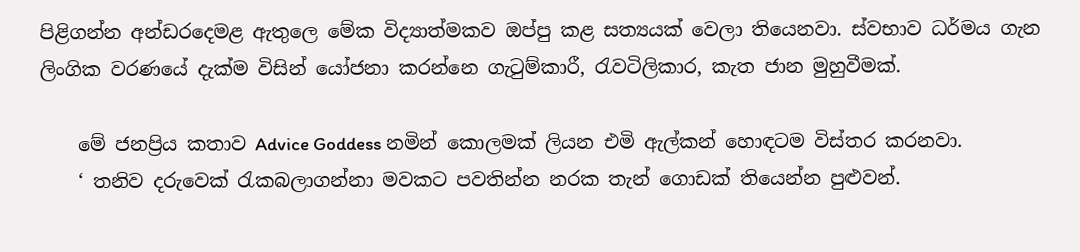පිළිගන්න අන්ඩරදෙමළ ඇතුලෙ මේක විද්‍යාත්මකව ඔප්පු කළ සත්‍යයක් වෙලා තියෙනවා. ස්වභාව ධර්මය ගැන ලිංගික වරණයේ දැක්ම විසින් යෝජනා කරන්නෙ ගැටුම්කාරී, රැවටිලිකාර, කැත ජාන මුහුවීමක්.

    මේ ජනප්‍රිය කතාව Advice Goddess නමින් කොලමක් ලියන එමි ඇල්කන් හොඳටම විස්තර කරනවා.
    ‘ තනිව දරුවෙක් රැකබලාගන්නා මවකට පවතින්න නරක තැන් ගොඩක් තියෙන්න පුළුවන්.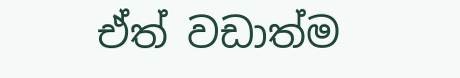ඒත් වඩාත්ම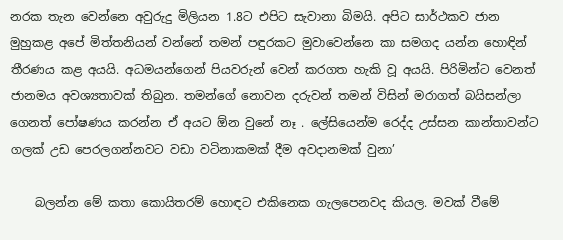නරක තැන වෙන්නෙ අවුරුදු මිලියන 1.8ට එපිට සැවානා බිමයි. අපිට සාර්ථකව ජාන මුහුකළ අපේ මිත්තනියන් වන්නේ තමන් පඳුරකට මුවාවෙන්නෙ කා සමගද යන්න හොඳින් තීරණය කළ අයයි. අධමයන්ගෙන් පියවරුන් වෙන් කරගත හැකි වූ අයයි. පිරිමින්ට වෙනත් ජානමය අවශ්‍යතාවක් තිබුන. තමන්ගේ නොවන දරුවන් තමන් විසින් මරාගත් බයිසන්ලා ගෙනත් පෝෂණය කරන්න ඒ අයට ඕන වුනේ නෑ . ලේසියෙන්ම රෙද්ද උස්සන කාන්තාවන්ට ගලක් උඩ පෙරලගන්නවට වඩා වටිනාකමක් දීම අවදානමක් වුනා’

    බලන්න මේ කතා කොයිතරම් හොඳට එකිනෙක ගැලපෙනවද කියල. මවක් වීමේ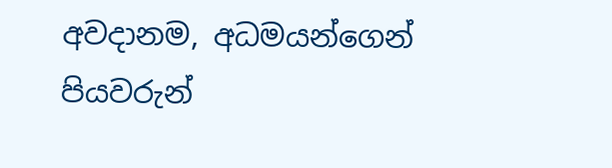අවදානම, අධමයන්ගෙන් පියවරුන්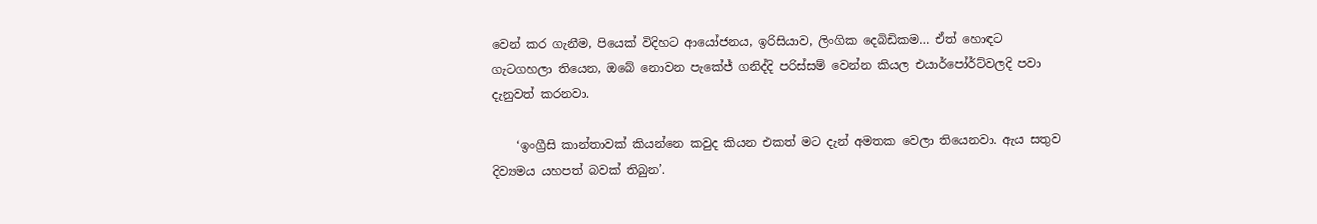වෙන් කර ගැනීම, පියෙක් විදිහට ආයෝජනය, ඉරිසියාව, ලිංගික දෙබිඩිකම… ඒත් හොඳට ගැටගහලා තියෙන, ඔබේ නොවන පැකේජ් ගනිද්දි පරිස්සම් වෙන්න කියල එයාර්පෝර්ට්වලදි පවා දැනුවත් කරනවා.

    ‘ඉංග්‍රීසි කාන්තාවක් කියන්නෙ කවුද කියන එකත් මට දැන් අමතක වෙලා තියෙනවා. ඇය සතුව දිව්‍යමය යහපත් බවක් තිබුන’.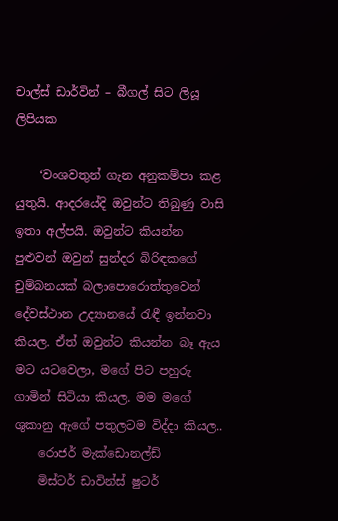චාල්ස් ඩාර්වින් – බීගල් සිට ලියූ ලිපියක

    ‘වංශවතුන් ගැන අනුකම්පා කළ යුතුයි. ආදරයේදි ඔවුන්ට තිබුණු වාසි ඉතා අල්පයි. ඔවුන්ට කියන්න පුළුවන් ඔවුන් සුන්දර බිරිඳකගේ චුම්බනයක් බලාපොරොත්තුවෙන් දේවස්ථාන උද්‍යානයේ රැඳී ඉන්නවා කියල. ඒත් ඔවුන්ට කියන්න බෑ ඇය මට යටවෙලා, මගේ පිට පහුරු ගාමින් සිටියා කියල. මම මගේ ශුකානු ඇගේ පතුලටම විද්දා කියල..
    රොජර් මැක්ඩොනල්ඩ්
    මිස්ටර් ඩාවින්ස් ෂුටර්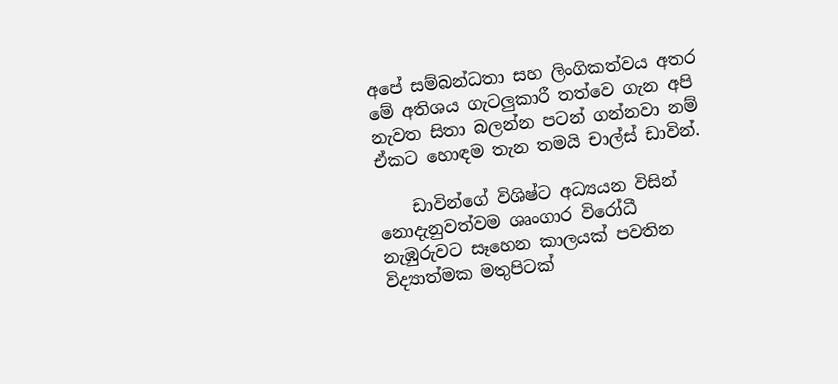අපේ සම්බන්ධතා සහ ලිංගිකත්වය අතර මේ අතිශය ගැටලුකාරී තත්වෙ ගැන අපි නැවත සිතා බලන්න පටන් ගන්නවා නම් ඒකට හොඳම තැන තමයි චාල්ස් ඩාවින්.

    ඩාවින්ගේ විශිෂ්ට අධ්‍යයන විසින් නොදැනුවත්වම ශෘංගාර විරෝධී නැඹුරුවට සෑහෙන කාලයක් පවතින විද්‍යාත්මක මතුපිටක්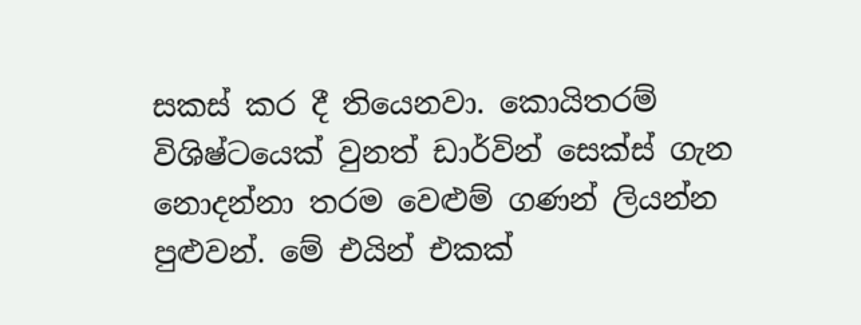සකස් කර දී තියෙනවා. කොයිතරම් විශිෂ්ටයෙක් වුනත් ඩාර්වින් සෙක්ස් ගැන නොදන්නා තරම වෙළුම් ගණන් ලියන්න පුළුවන්. මේ එයින් එකක්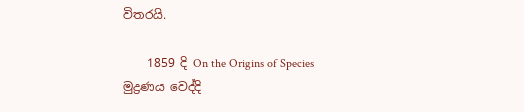විතරයි.

    1859 දි On the Origins of Species මුද්‍රණය වෙද්දි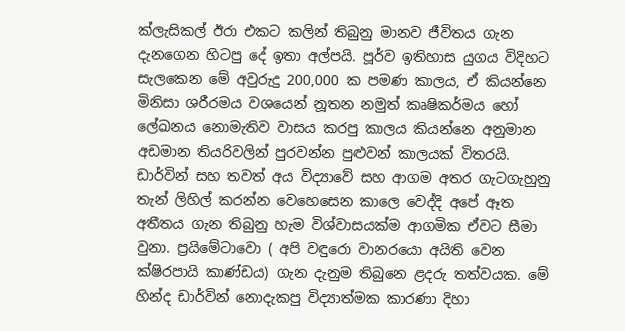ක්ලැසිකල් ඊරා එකට කලින් තිබුනු මානව ජීවිතය ගැන දැනගෙන හිටපු දේ ඉතා අල්පයි. පූර්ව ඉතිහාස යුගය විදිහට සැලකෙන මේ අවුරුදු 200,000 ක පමණ කාලය, ඒ කියන්නෙ මිනිසා ශරීරමය වශයෙන් නූතන නමුත් කෘෂිකර්මය හෝ ලේඛනය නොමැතිව වාසය කරපු කාලය කියන්නෙ අනුමාන අඩමාන තියරිවලින් පුරවන්න පුළුවන් කාලයක් විතරයි. ඩාර්වින් සහ තවත් අය විද්‍යාවේ සහ ආගම අතර ගැටගැහුනු තැන් ලිහිල් කරන්න වෙහෙසෙන කාලෙ වෙද්දි අපේ ඈත අතීතය ගැන තිබුනු හැම විශ්වාසයක්ම ආගමික ඒවට සීමා වුනා. ප්‍රයිමේටාවො ( අපි වඳුරො වානර‍යො අයිති වෙන ක්ෂිරපායි කාණ්ඩය) ගැන දැනුම තිබුනෙ ළදරු තත්වයක. මේ හින්ද ඩාර්වින් නොදැකපු විද්‍යාත්මක කාරණා දිහා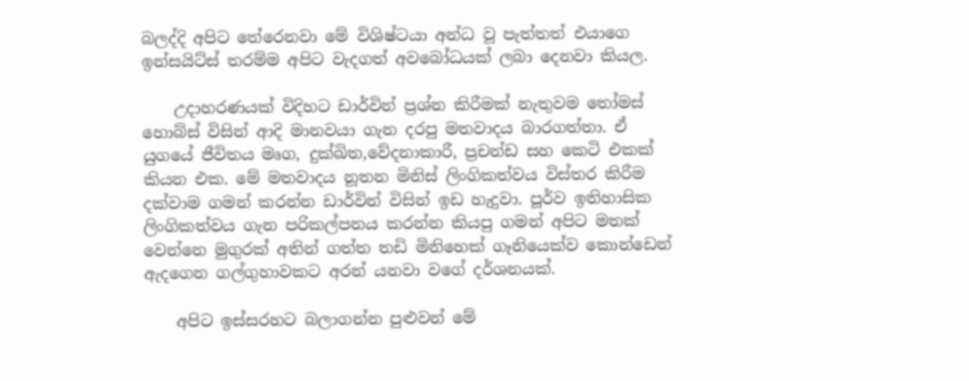බලද්දි අපිට තේරෙනවා මේ විශිෂ්ටයා අන්ධ වූ පැත්තත් එයාගෙ ඉන්සයිට්ස් තරම්ම අපිට වැදගත් අවබෝධයක් ලබා දෙනවා කියල.

    උදාහරණයක් විදිහට ඩාර්වින් ප්‍රශ්න කිරීමක් නැතුවම තෝමස් හොබ්ස් විසින් ආදි මානවයා ගැන දරපු මතවාදය බාරගත්තා. ඒ යුගයේ ජීවිතය මෘග, දුක්ඛිත,වේදනාකාරී, ප්‍රචන්ඩ සහ කෙටි එකක් කියන එක. මේ මතවාදය නූතන මිනිස් ලිංගිකත්වය විස්තර කිරීම දක්වාම ගමන් කරන්න ඩාර්වින් විසින් ඉඩ හැදුවා. පූර්ව ඉතිහාසික ලිංගිකත්වය ගැන පරිකල්පනය කරන්න කියපු ගමන් අපිට මතක් වෙන්නෙ මුගුරක් අතින් ගත්ත තඩි මිනිහෙක් ගෑනියෙක්ව කොන්ඩෙන් ඇදගෙන ගල්ගුහාවකට අරන් යනවා වගේ දර්ශනයක්.

    අපිට ඉස්සරහට බලාගන්න පුළුවන් මේ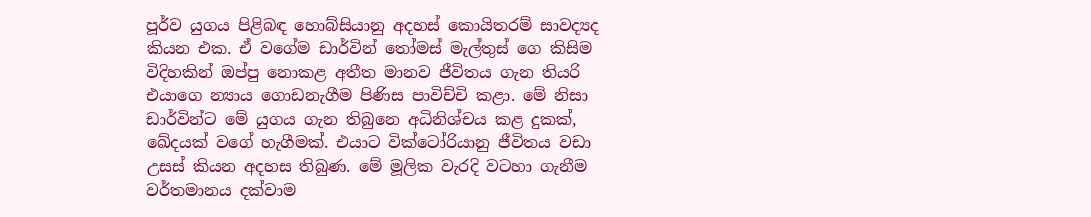පූර්ව යුගය පිළිබඳ හොබ්සියානු අදහස් කොයිතරම් සාවද්‍යද කියන එක. ඒ වගේම ඩාර්වින් තෝමස් මැල්තුස් ගෙ කිසිම විදිහකින් ඔප්පු නොකළ අතීත මානව ජීවිතය ගැන තියරි එයාගෙ න්‍යාය ගොඩනැගීම පිණිස පාවිච්චි කළා. මේ නිසා ඩාර්වින්ට මේ යුගය ගැන තිබුනෙ අධිනිශ්චය කළ දුකක්, ඛේදයක් වගේ හැගීමක්. එයාට වික්ටෝරියානු ජීවිතය වඩා උසස් කියන අදහස තිබුණ. මේ මූලික වැරදි වටහා ගැනීම වර්තමානය දක්වාම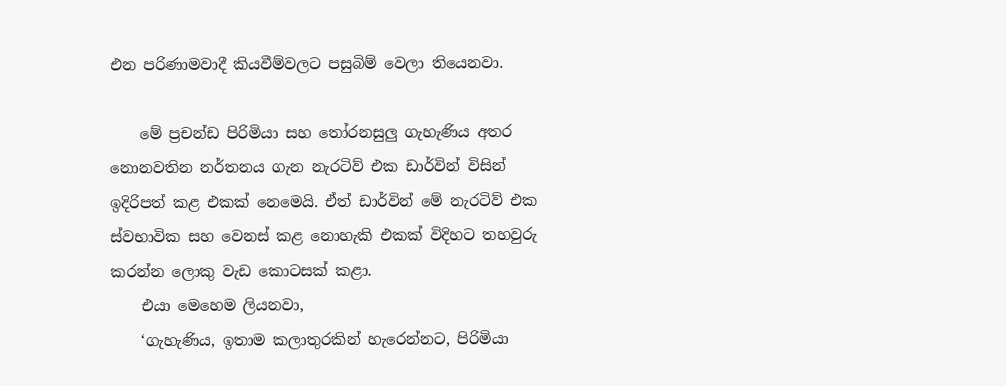එන පරිණාමවාදී කියවීම්වලට පසුබිම් වෙලා තියෙනවා.

    මේ ප්‍රචන්ඩ පිරිමියා සහ තෝරනසුලු ගැහැණිය අතර නොනවතින නර්තනය ගැන නැරටිව් එක ඩාර්වින් විසින් ඉදිරිපත් කළ එකක් නෙමෙයි. ඒත් ඩාර්වින් මේ නැරටිව් එක ස්වභාවික සහ වෙනස් කළ නොහැකි එකක් විදිහට තහවුරු කරන්න ලොකු වැඩ කොටසක් කළා.
    එයා මෙහෙම ලියනවා,
    ‘ගැහැණිය, ඉතාම කලාතුරකින් හැරෙන්නට, පිරිමියා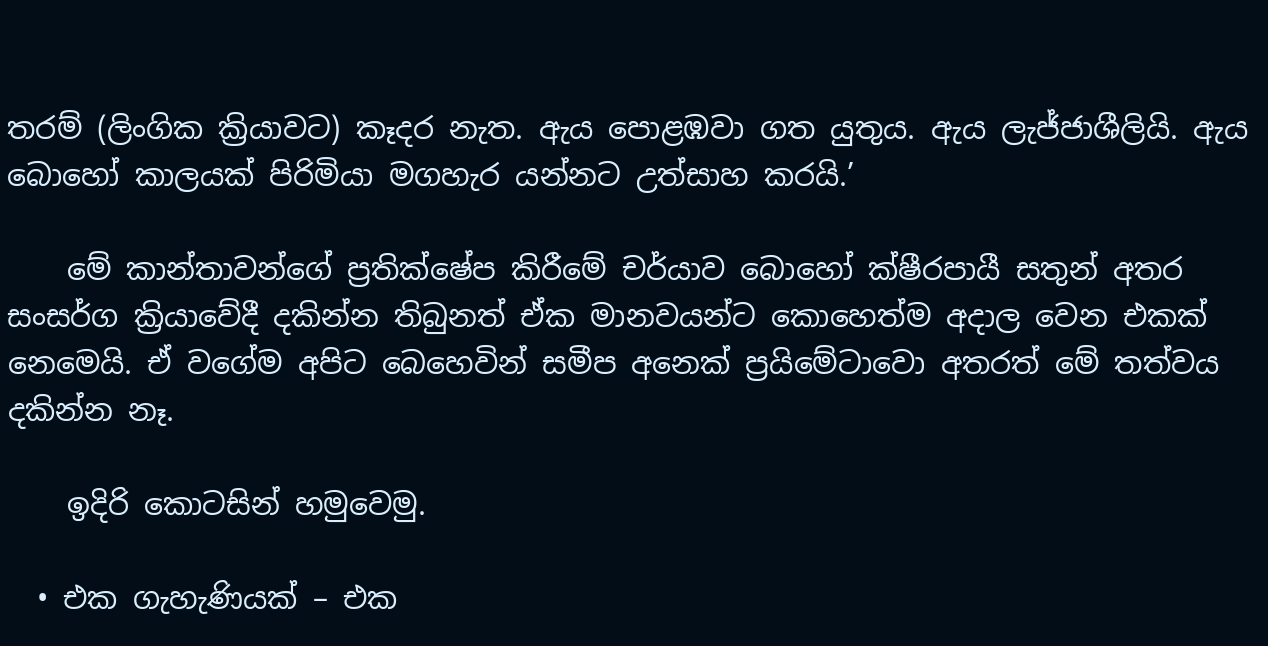තරම් (ලිංගික ක්‍රියාවට) කෑදර නැත. ඇය පොළඹවා ගත යුතුය. ඇය ලැජ්ජාශීලියි. ඇය බොහෝ කාලයක් පිරිමියා මගහැර යන්නට උත්සාහ කරයි.’

    මේ කාන්තාවන්ගේ ප්‍රතික්ෂේප කිරීමේ චර්යාව බොහෝ ක්ෂීරපායී සතුන් අතර සංසර්ග ක්‍රියාවේදී දකින්න තිබුනත් ඒක මානවයන්ට කොහෙත්ම අදාල වෙන එකක් නෙමෙයි. ඒ වගේම අපිට බෙහෙවින් සමීප අනෙක් ප්‍රයිමේටාවො අතරත් මේ තත්වය දකින්න නෑ.

    ඉදිරි කොටසින් හමුවෙමු.

  • එක ගැහැණියක් – එක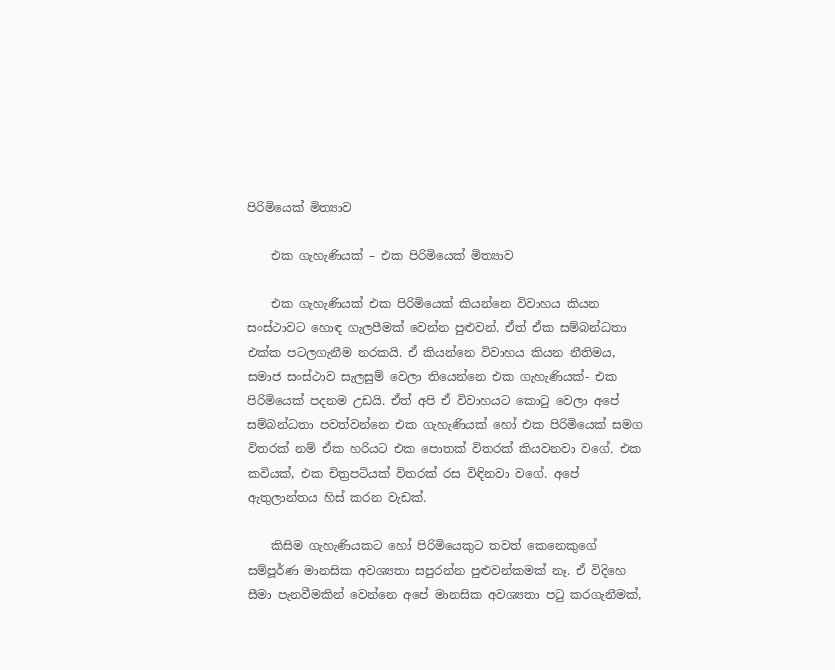පිරිමියෙක් මිත්‍යාව

    එක ගැහැණියක් – එක පිරිමියෙක් මිත්‍යාව

    එක ගැහැණියක් එක පිරිමියෙක් කියන්නෙ විවාහය කියන සංස්ථාවට හොඳ ගැලපීමක් වෙන්න පුළුවන්. ඒත් ඒක සම්බන්ධතා එක්ක පටලගැනීම නරකයි. ඒ කියන්නෙ විවාහය කියන නීතිමය, සමාජ සංස්ථාව සැලසුම් වෙලා තියෙන්නෙ එක ගැහැණියක්- එක පිරිමියෙක් පදනම උඩයි. ඒත් අපි ඒ විවාහයට කොටු වෙලා අපේ සම්බන්ධතා පවත්වන්නෙ එක ගැහැණියක් හෝ එක පිරිමියෙක් සමග විතරක් නම් ඒක හරියට එක පොතක් විතරක් කියවනවා වගේ. එක කවියක්, එක චිත්‍රපටියක් විතරක් රස විඳිනවා වගේ. අපේ ඇතුලාන්තය හිස් කරන වැඩක්.

    කිසිම ගැහැණියකට හෝ පිරිමියෙකුට තවත් කෙනෙකුගේ සම්පූර්ණ මානසික අවශ්‍යතා සපුරන්න පුළුවන්කමක් නෑ. ඒ විදිහෙ සීමා පැනවීමකින් වෙන්නෙ අපේ මානසික අවශ්‍යතා පටු කරගැනීමක්,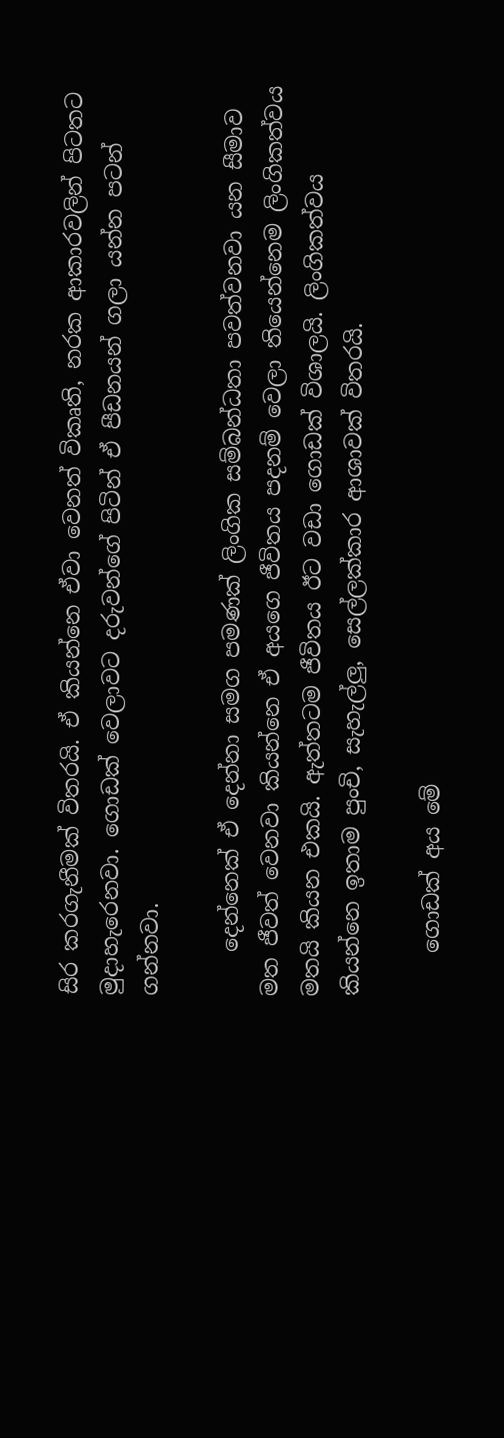සිර කරගැනීමක් විතරයි. ඒ කියන්නෙ ඒවා වෙනත් විකෘති, නරක ආකාරවලින් පිටතට මුදාහැරෙනවා. ගොඩක් වෙලාවට දරුවන්ගේ පිටින් ඒ පීඩනයන් ගලා යන්න පටන් ගන්නවා.

    දෙන්නෙක් ඒ දෙන්නා සමග පමණක් ලිංගික සම්බන්ධතා පවත්වනවා යන සීමාව මත ජීවත් වෙනවා කියන්නෙ ඒ අයගෙ ජීවිතය පදනම් වෙලා තියෙන්නෙම ලිංගිකත්වය මතයි කියන එකයි. ඇත්තටම ජීවිතය ඊට වඩා ගොඩක් විශාලයි. ලිංගිකත්වය කියන්නෙ ඉතාම පුංචි, සැහැල්ලු, සෙල්ලක්කාර ආශාවක් විතරයි.

    ගොඩක් අය මේ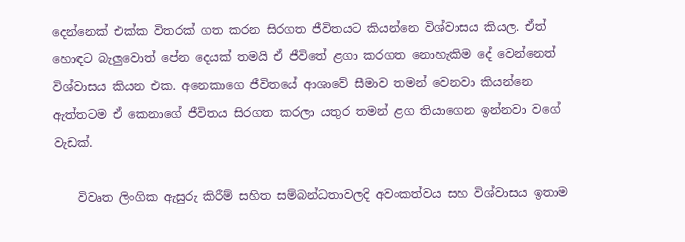දෙන්නෙක් එක්ක විතරක් ගත කරන සිරගත ජීවිතයට කියන්නෙ විශ්වාසය කියල. ඒත් හොඳට බැලුවොත් පේන දෙයක් තමයි ඒ ජීවිතේ ළගා කරගත නොහැකිම දේ වෙන්නෙත් විශ්වාසය කියන එක. අනෙකාගෙ ජීවිතයේ ආශාවේ සීමාව තමන් වෙනවා කියන්නෙ ඇත්තටම ඒ කෙනාගේ ජීවිතය සිරගත කරලා යතුර තමන් ළග තියාගෙන ඉන්නවා වගේ වැඩක්.

    විවෘත ලිංගික ඇසුරු කිරීම් සහිත සම්බන්ධතාවලදි අවංකත්වය සහ විශ්වාසය ඉතාම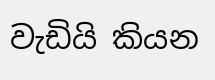වැඩියි කියන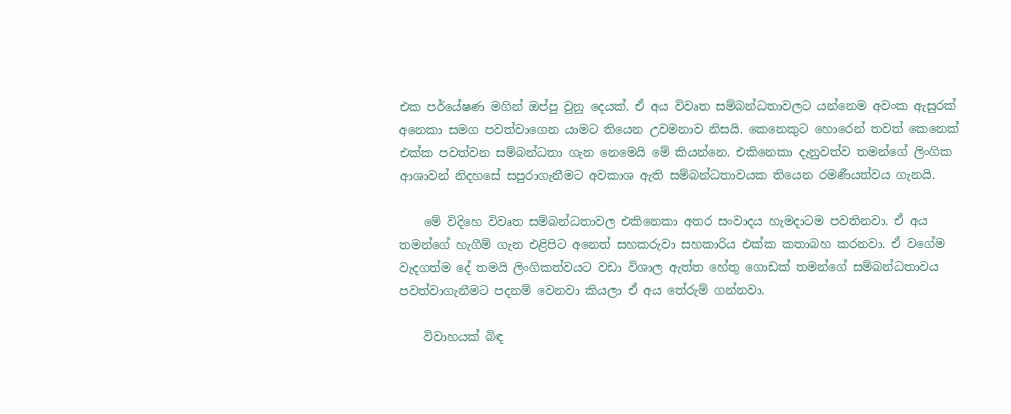එක පර්යේෂණ මගින් ඔප්පු වුනු දෙයක්. ඒ අය විවෘත සම්බන්ධතාවලට යන්නෙම අවංක ඇසුරක් අනෙකා සමග පවත්වාගෙන යාමට තියෙන උවමනාව නිසයි. කෙනෙකුට හොරෙන් තවත් කෙනෙක් එක්ක පවත්වන සම්බන්ධතා ගැන නෙමෙයි මේ කියන්නෙ. එකිනෙකා දැනුවත්ව තමන්ගේ ලිංගික ආශාවන් නිදහසේ සපුරාගැනීමට අවකාශ ඇති සම්බන්ධතාවයක තියෙන රමණීයත්වය ගැනයි.

    මේ විදිහෙ විවෘත සම්බන්ධතාවල එකිනෙකා අතර සංවාදය හැමදාටම පවතිනවා. ඒ අය තමන්ගේ හැගීම් ගැන එළිපිට අනෙත් සහකර‍ැවා සහකාරිය එක්ක කතාබහ කරනවා. ඒ වගේම වැදගත්ම දේ තමයි ලිංගිකත්වයට වඩා විශාල ඇත්ත හේතු ගොඩක් තමන්ගේ සම්බන්ධතාවය පවත්වාගැනීමට පදනම් වෙනවා කියලා ඒ අය තේරුම් ගන්නවා.

    විවාහයක් බිඳ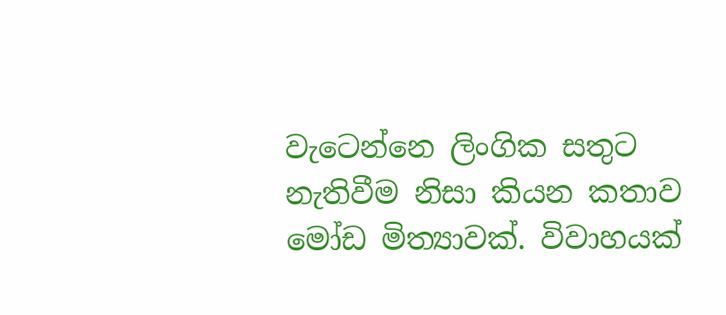වැටෙන්නෙ ලිංගික සතුට නැතිවීම නිසා කියන කතාව මෝඩ මිත්‍යාවක්. විවාහයක්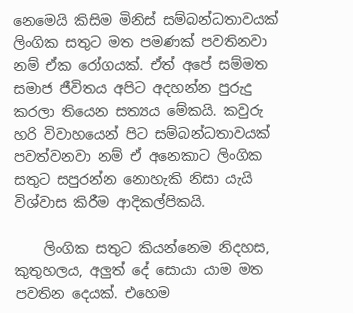නෙමෙයි කිසිම මිනිස් සම්බන්ධතාවයක් ලිංගික සතුට මත පමණක් පවතිනවා නම් ඒක රෝගයක්. ඒත් අපේ සම්මත සමාජ ජීවිතය අපිට අදහන්න පුරුදු කරලා තියෙන සත්‍යය මේකයි. කවුරු හරි විවාහයෙන් පිට සම්බන්ධතාවයක් පවත්වනවා නම් ඒ අනෙකාට ලිංගික සතුට සපුරන්න නොහැකි නිසා යැයි විශ්වාස කිරීම ආදිකල්පිකයි.

    ලිංගික සතුට කියන්නෙම නිදහස, කුතුහලය, අලුත් දේ සොයා යාම මත පවතින දෙයක්. එහෙම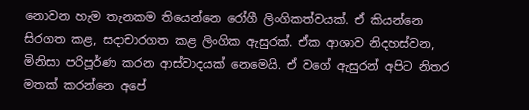නොවන හැම තැනකම තියෙන්නෙ රෝගී ලිංගිකත්වයක්. ඒ කියන්නෙ සිරගත කළ, සදාචාරගත කළ ලිංගික ඇසුරක්. ඒක ආශාව නිදහස්වන, මිනිසා පරිපූර්ණ කරන ආස්වාදයක් නෙමෙයි. ඒ වගේ ඇසුරන් අපිට නිතර මතක් කරන්නෙ අපේ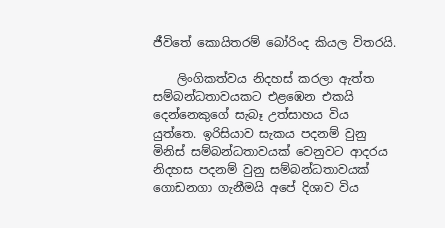ජීවිතේ කොයිතරම් බෝරිංද කියල විතරයි.

    ලිංගිකත්වය නිදහස් කරලා ඇත්ත සම්බන්ධතාවයකට එළඹෙන එකයි දෙන්නෙකුගේ සැබෑ උත්සාහය විය යුත්තෙ. ඉරිසියාව සැකය පදනම් වුනු මිනිස් සම්බන්ධතාවයක් වෙනුවට ආදරය නිදහස පදනම් වුනු සම්බන්ධතාවයක් ගොඩනගා ගැනීමයි අපේ දිශාව විය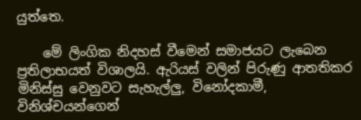යුත්තෙ.

    මේ ලිංගික නිදහස් වීමෙන් සමාජයට ලැබෙන ප්‍රතිලාභයත් විශාලයි. ඇරියස් වලින් පිරුණු ආතතිකර මිනිස්සු වෙනුවට සැහැල්ලු, විනෝදකාමී, විනිශ්චයන්ගෙන්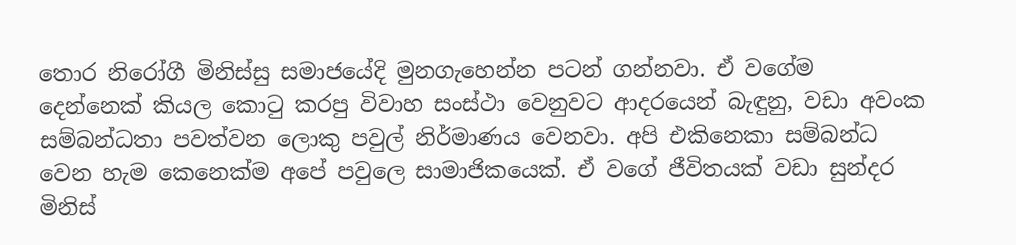තොර නිරෝගී මිනිස්සු සමාජයේදි මුනගැහෙන්න පටන් ගන්නවා. ඒ වගේම දෙන්නෙක් කියල කොටු කරපු විවාහ සංස්ථා වෙනුවට ආදරයෙන් බැඳුනු, වඩා අවංක සම්බන්ධතා පවත්වන ලොකු පවුල් නිර්මාණය වෙනවා. අපි එකිනෙකා සම්බන්ධ වෙන හැම කෙනෙක්ම අපේ පවුලෙ සාමාජිකයෙක්. ඒ වගේ ජීවිතයක් වඩා සුන්දර මිනිස්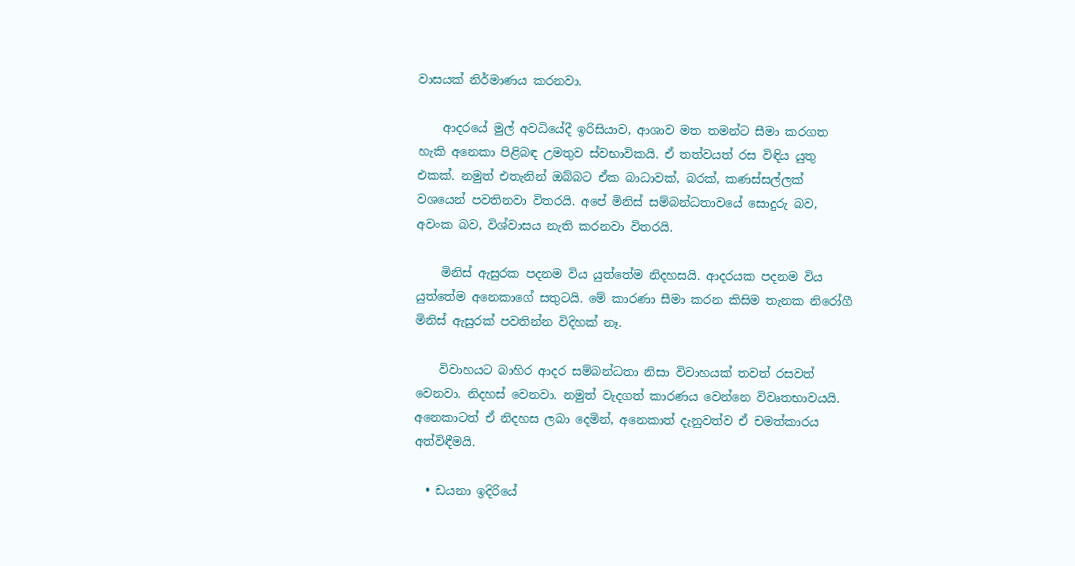වාසයක් නිර්මාණය කරනවා.

    ආදරයේ මුල් අවධියේදී ඉරිසියාව, ආශාව මත තමන්ට සීමා කරගත හැකි අනෙකා පිළිබඳ උමතුව ස්වභාවිකයි. ඒ තත්වයත් රස විඳිය යුතු එකක්. නමුත් එතැනින් ඔබ්බට ඒක බාධාවක්, බරක්, කණස්සල්ලක් වශයෙන් පවතිනවා විතරයි. අපේ මිනිස් සම්බන්ධතාවයේ සොදුරු බව, අවංක බව, විශ්වාසය නැති කරනවා විතරයි.

    මිනිස් ඇසුරක පදනම විය යුත්තේම නිදහසයි. ආදරයක පදනම විය යුත්තේම අනෙකාගේ සතුටයි. මේ කාරණා සීමා කරන කිසිම තැනක නිරෝගී මිනිස් ඇසුරක් පවතින්න විදිහක් නෑ.

    විවාහයට බාහිර ආදර සම්බන්ධතා නිසා විවාහයක් තවත් රසවත් වෙනවා. නිදහස් වෙනවා. නමුත් වැදගත් කාරණය වෙන්නෙ විවෘතභාවයයි. අනෙකාටත් ඒ නිදහස ලබා දෙමින්, අනෙකාත් දැනුවත්ව ඒ චමත්කාරය අත්විඳීමයි.

  • ඩයනා ඉදිරියේ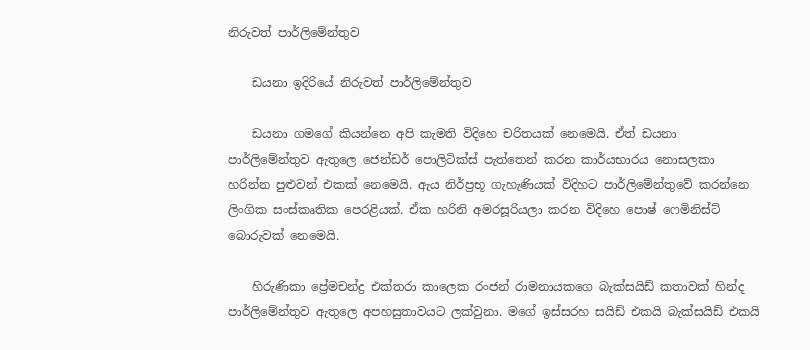නිරුවත් පාර්ලිමේන්තුව

    ඩයනා ඉදිරියේ නිරුවත් පාර්ලිමේන්තුව

    ඩයනා ගමගේ කියන්නෙ අපි කැමති විදිහෙ චරිතයක් නෙමෙයි. ඒත් ඩයනා පාර්ලිමේන්තුව ඇතුලෙ ජෙන්ඩර් පොලිටික්ස් පැත්තෙන් කරන කාර්යභාරය නොසලකා හරින්න පුළුවන් එකක් නෙමෙයි. ඇය නිර්ප්‍රභූ ගැහැණියක් විදිහට පාර්ලිමේන්තුවේ කරන්නෙ ලිංගික සංස්කෘතික පෙරළියක්. ඒක හරිනි අමරසූරියලා කරන විදිහෙ පොෂ් ෆෙමිනිස්ට් බොරුවක් නෙමෙයි.

    හිරුණිකා ප්‍රේමචන්ද්‍ර එක්තරා කාලෙක රංජන් රාමනායකගෙ බැක්සයිඩ් කතාවක් හින්ද පාර්ලිමේන්තුව ඇතුලෙ අපහසුතාවයට ලක්වුනා. මගේ ඉස්සරහ සයිඩ් එකයි බැක්සයිඩ් එකයි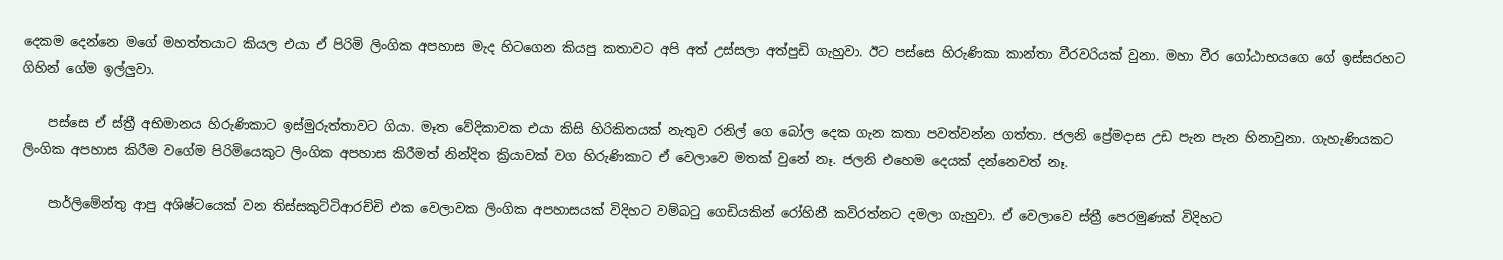දෙකම දෙන්නෙ මගේ මහත්තයාට කියල එයා ඒ පිරිමි ලිංගික අපහාස මැද හිටගෙන කියපු කතාවට අපි අත් උස්සලා අත්පුඩි ගැහුවා. ඊට පස්සෙ හිරුණිකා කාන්තා වීරවරියක් වුනා. මහා වීර ගෝඨාභයගෙ ගේ ඉස්සරහට ගිහින් ගේම ඉල්ලුවා.

    පස්සෙ ඒ ස්ත්‍රී අභිමානය හිරුණිකාට ඉස්මුරුත්තාවට ගියා. මෑත වේදිකාවක එයා කිසි හිරිකිතයක් නැතුව රනිල් ගෙ බෝල දෙක ගැන කතා පවත්වන්න ගත්තා. ජලනි ප්‍රේමදාස උඩ පැන පැන හිනාවුනා. ගැහැණියකට ලිංගික අපහාස කිරීම වගේම පිරිමියෙකුට ලිංගික අපහාස කිරීමත් නින්දිත ක්‍රියාවක් වග හිරුණිකාට ඒ වෙලාවෙ මතක් වුනේ නෑ. ජලනි එහෙම දෙයක් දන්නෙවත් නෑ.

    පාර්ලිමේන්තු ආපු අශිෂ්ටයෙක් වන තිස්සකුට්ටිආරච්චි එක වෙලාවක ලිංගික අපහාසයක් විදිහට වම්බටු ගෙඩියකින් රෝහිනී කවිරත්නට දමලා ගැහුවා. ඒ වෙලාවෙ ස්ත්‍රී පෙරමුණක් විදිහට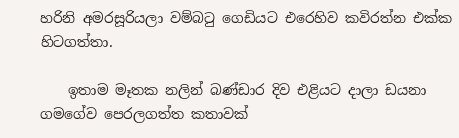හරිනි අමරසූරියලා වම්බටු ගෙඩියට එරෙහිව කවිරත්න එක්ක හි‍ටගත්තා.

    ඉතාම මෑතක නලින් බණ්ඩාර දිව එළියට දාලා ඩයනා ගමගේව පෙරලගත්ත කතාවක්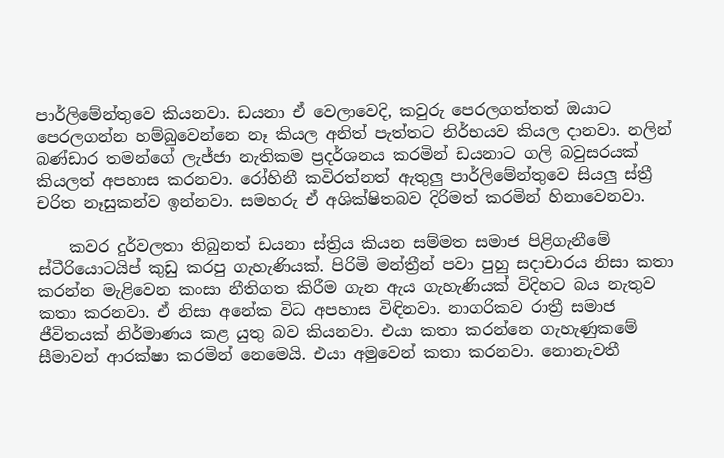පාර්ලිමේන්තුවෙ කියනවා. ඩයනා ඒ වෙලාවෙදි, කවුරු පෙරලගත්තත් ඔයාට පෙරලගන්න හම්බුවෙන්නෙ නෑ කියල අනිත් පැත්තට නිර්භයව කියල දානවා. නලින් බණ්ඩාර තමන්ගේ ලැජ්ජා නැතිකම ප්‍රදර්ශනය කරමින් ඩයනාට ගලි බවුසරයක් කියලත් අපහාස කරනවා. රෝහිනී කවිරත්නත් ඇතුලු පාර්ලිමේන්තුවෙ සියලු ස්ත්‍රී චරිත නෑසුකන්ව ඉන්නවා. සමහරු ඒ අශික්ෂිතබව දිරිමත් කරමින් හිනාවෙනවා.

    කවර දුර්වලතා තිබුනත් ඩයනා ස්ත්‍රිය කියන සම්මත සමාජ පිළිගැනීමේ ස්ටීරියොටයිප් කුඩු කරපු ගැහැණියක්. පිරිමි මන්ත්‍රීන් පවා පුහු සදාචාරය නිසා කතා කරන්න මැළිවෙන කංසා නීතිගත කිරීම ගැන ඇය ගැහැණියක් විදිහට බය නැතුව කතා කරනවා. ඒ නිසා අනේක විධ අපහාස විඳිනවා. නාගරිකව රාත්‍රී සමාජ ජීවිතයක් නිර්මාණය කළ යුතු බව කියනවා. එයා කතා කරන්නෙ ගැහැණුකමේ සීමාවන් ආරක්ෂා කරමින් නෙමෙයි. එයා අමුවෙන් කතා කරනවා. නොනැවතී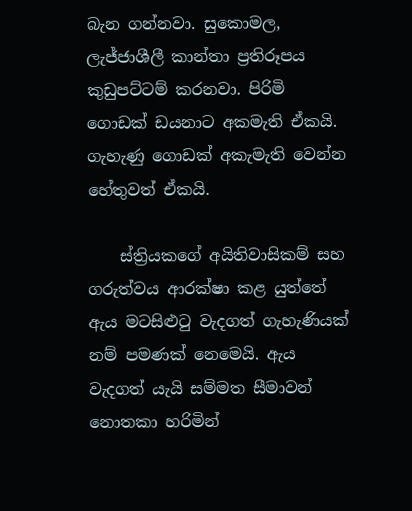බැන ගන්නවා. සුකොමල, ලැජ්ජාශීලී කාන්තා ප්‍රතිරූපය කුඩුපට්ටම් කරනවා. පිරිමි ගොඩක් ඩයනාට අකමැති ඒකයි. ගැහැණු ගොඩක් අකැමැති වෙන්න හේතුවත් ඒකයි.

    ස්ත්‍රියකගේ අයිතිවාසිකම් සහ ගරුත්වය ආරක්ෂා කළ යුත්තේ ඇය මටසිළුටු වැදගත් ගැහැණියක් නම් පමණක් නෙමෙයි. ඇය වැදගත් යැයි සම්මත සීමාවන් නොතකා හරිමින්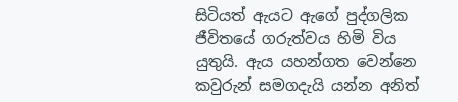සිටියත් ඇයට ඇගේ පුද්ගලික ජීවිතයේ ගරුත්වය හිමි විය යුතුයි. ඇය යහන්ගත වෙන්නෙ කවුරුන් සමගදැයි යන්න අනිත්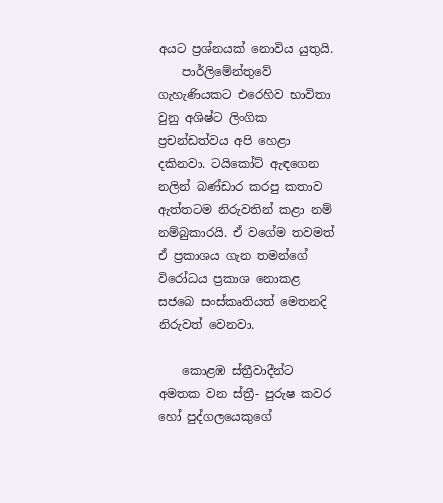අයට ප්‍රශ්නයක් නොවිය යුතුයි.
    පාර්ලිමේන්තුවේ ගැහැණියකට එරෙහිව භාවිතා වුනු අශිෂ්ට ලිංගික ප්‍රචන්ඩත්වය අපි හෙළා දකිනවා. ටයිකෝට් ඇඳගෙන නලින් බණ්ඩාර කරපු කතාව ඇත්තටම නිරුවතින් කළා නම් නම්බුකාරයි. ඒ වගේම තවමත් ඒ ප්‍රකාශය ගැන තමන්ගේ විරෝධය ප්‍රකාශ නොකළ සජබෙ සංස්කෘතියත් මෙතනදි නිරුවත් වෙනවා.

    කොළඹ ස්ත්‍රීවාදීන්ට අමතක වන ස්ත්‍රී- පුරුෂ කවර හෝ පුද්ගලයෙකුගේ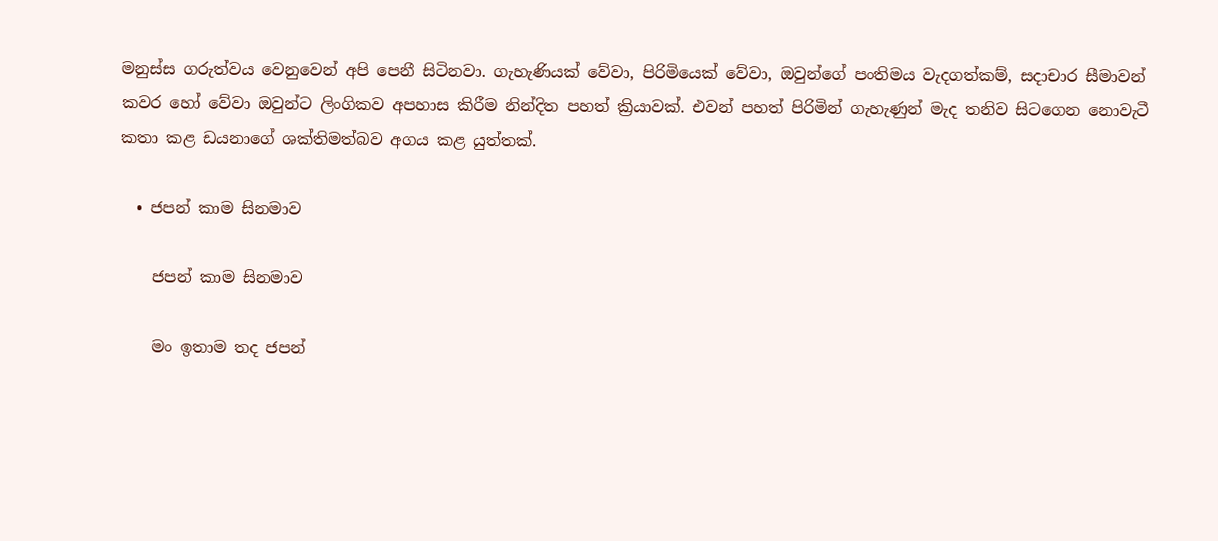මනුස්ස ගරුත්වය වෙනුවෙන් අපි පෙනී සිටිනවා. ගැහැණියක් වේවා, පිරිමියෙක් වේවා, ඔවුන්ගේ පංතිමය වැදගත්කම්, සදාචාර සීමාවන් කවර හෝ වේවා ඔවුන්ට ලිංගිකව අපහාස කිරීම නින්දිත පහත් ක්‍රියාවක්. එවන් පහත් පිරිමින් ගැහැණුන් මැද තනිව සිටගෙන නොවැටී කතා කළ ඩයනාගේ ශක්තිමත්බව අගය කළ යුත්තක්.

  • ජපන් කාම සිනමාව

    ජපන් කාම සිනමාව

    මං ඉතාම තද ජපන්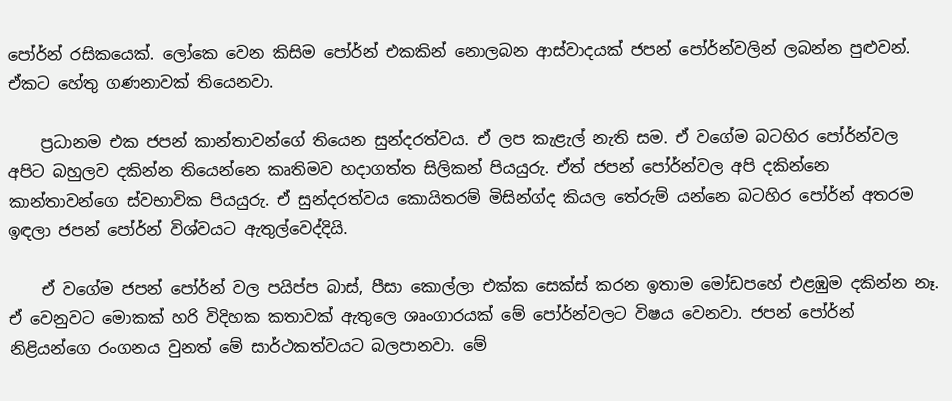පෝර්න් රසිකයෙක්. ලෝකෙ වෙන කිසිම පෝර්න් එකකින් නොලබන ආස්වාදයක් ජපන් පෝර්න්වලින් ලබන්න පුළුවන්. ඒකට හේතු ගණනාවක් තියෙනවා.

    ප්‍රධානම එක ජපන් කාන්තාවන්ගේ තියෙන සුන්දරත්වය. ඒ ලප කැළැල් නැති සම. ඒ වගේම බටහිර පෝර්න්වල අපිට බහුලව දකින්න තියෙන්නෙ කෘතිමව හදාගත්ත සිලිකන් පියයුරු. ඒත් ජපන් පෝර්න්වල අපි දකින්නෙ කාන්තාවන්ගෙ ස්වභාවික පියයුරු. ඒ සුන්දරත්වය කොයිතරම් මිසින්ග්ද කියල තේරුම් යන්නෙ බටහිර පෝර්න් අතරම ඉඳලා ජපන් පෝර්න් විශ්වයට ඇතුල්වෙද්දියි.

    ඒ වගේම ජපන් පෝර්න් වල පයිප්ප බාස්, පීසා කොල්ලා එක්ක සෙක්ස් කරන ඉතාම මෝඩපහේ එළඹුම දකින්න නෑ. ඒ වෙනුවට මොකක් හරි විදිහක කතාවක් ඇතුලෙ ශෘංගාරයක් මේ පෝර්න්වලට විෂය වෙනවා. ජපන් පෝර්න් නිළියන්ගෙ රංගනය වුනත් මේ සාර්ථකත්වයට බලපානවා. මේ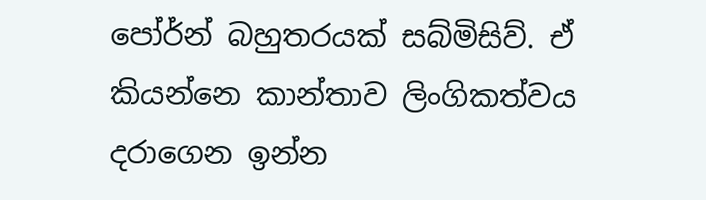පෝර්න් බහුතරයක් සබ්මිසිව්. ඒ කියන්නෙ කාන්තාව ලිංගිකත්වය දරාගෙන ඉන්න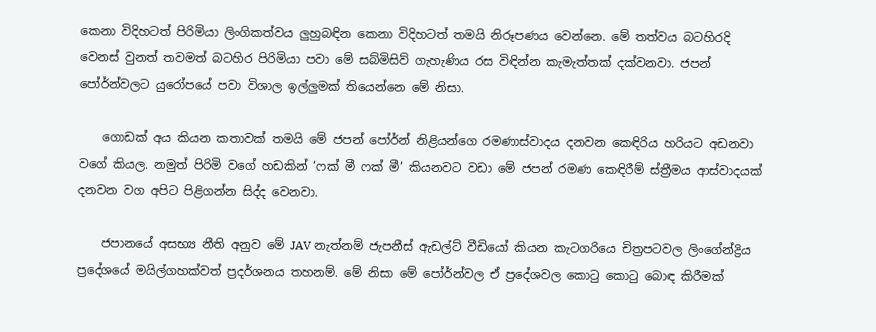කෙනා විදිහටත් පිරිමියා ලිංගිකත්වය ලුහුබඳින කෙනා විදිහටත් තමයි නිරූපණය වෙන්නෙ. මේ තත්වය බටහිරදි වෙනස් වුනත් තවමත් බටහිර පිරිමියා පවා මේ සබ්මිසිව් ගැහැණිය රස විඳින්න කැමැත්තක් දක්වනවා. ජපන් පෝර්න්වලට යුරෝපයේ පවා විශාල ඉල්ලුමක් තියෙන්නෙ මේ නිසා.

    ගොඩක් අය කියන කතාවක් තමයි මේ ජපන් පෝර්න් නිළියන්ගෙ රමණාස්වාදය දනවන කෙඳිරිය හරියට අඩනවා වගේ කියල. නමුත් පිරිමි වගේ හඩකින් ‘ෆක් මී ෆක් මී’ කියනවට වඩා මේ ජපන් රමණ කෙඳිරීම් ස්ත්‍රීමය ආස්වාදයක් දනවන වග අපිට පිළිගන්න සිද්ද වෙනවා.

    ජපානයේ අසභ්‍ය නීති අනුව මේ JAV නැත්නම් ජැපනීස් ඇඩල්ට් වීඩියෝ කියන කැටගරියෙ චිත්‍රපටවල ලිංගේන්ද්‍රිය ප්‍රදේශයේ මයිල්ගහක්වත් ප්‍රදර්ශනය තහනම්. මේ නිසා මේ පෝර්න්වල ඒ ප්‍රදේශවල කොටු කොටු බොඳ කිරීමක්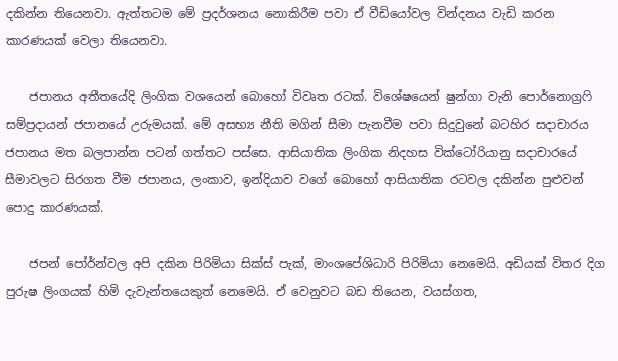දකින්න තියෙනවා. ඇත්තටම මේ ප්‍රදර්ශනය නොකිරීම පවා ඒ වීඩියෝවල වින්දනය වැඩි කරන කාරණයක් වෙලා තියෙනවා.

    ජපානය අතීතයේදි ලිංගික වශයෙන් බොහෝ විවෘත රටක්. වි‍ශේෂයෙන් ෂුන්ගා වැනි පොර්නොග්‍රෆි සම්ප්‍රදායන් ජපානයේ උරුමයක්. මේ අසභ්‍ය නීති මගින් සීමා පැනවීම පවා සිදුවුනේ බටහිර සදාචාරය ජපානය මත බලපාන්න පටන් ගත්තට පස්සෙ. ආසියාතික ලිංගික නිදහස වික්ටෝරියානු සදාචාරයේ සීමාවලට සිරගත වීම ජපානය, ලංකාව, ඉන්දියාව වගේ බොහෝ ආසියාතික රටවල දකින්න පුළුවන් පොදු කාරණයක්.

    ජපන් පෝර්න්වල අපි දකින පිරිමියා සික්ස් පැක්, මාංශපේශිධාරි පිරිමියා නෙමෙයි. අඩියක් විතර දිග පුරුෂ ලිංගයක් හිමි දැවැන්තයෙකුත් නෙමෙයි. ඒ වෙනුවට බඩ තියෙන, වයස්ගත,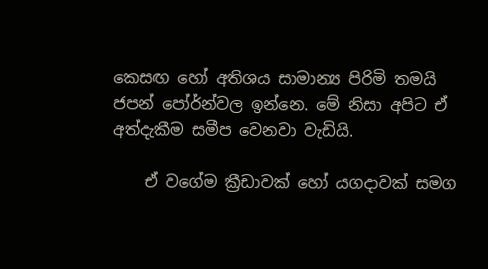කෙසඟ හෝ අතිශය සාමාන්‍ය පිරිමි තමයි ජපන් පෝර්න්වල ඉන්නෙ. මේ නිසා අපිට ඒ අත්දැකීම සමීප වෙනවා වැඩියි.

    ඒ වගේම ක්‍රීඩාවක් හෝ යගදාවක් සමග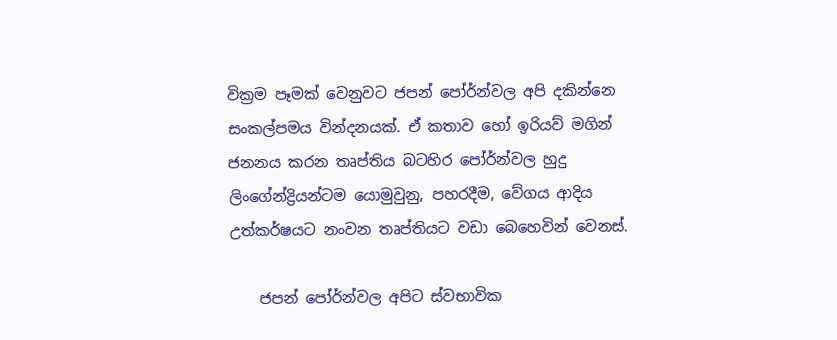වික්‍රම පෑමක් වෙනුවට ජපන් පෝර්න්වල අපි දකින්නෙ සංකල්පමය වින්දනයක්. ඒ කතාව හෝ ඉරියව් මගින් ජනනය කරන තෘප්තිය බටහිර පෝර්න්වල හුදු ලිංගේන්ද්‍රියන්ටම යොමුවුනු, පහරදීම, වේගය ආදිය උත්කර්ෂයට නංවන තෘප්තියට වඩා බෙහෙවින් වෙනස්.

    ජපන් පෝර්න්වල අපිට ස්වභාවික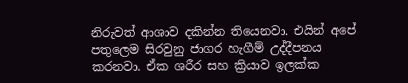නිරුවත් ආශාව දකින්න තියෙනවා. එයින් අපේ පතුලෙම සිරවුනු ජාගර හැගීම් උද්දීපනය කරනවා. ඒක ශරීර සහ ක්‍රියාව ඉලක්ක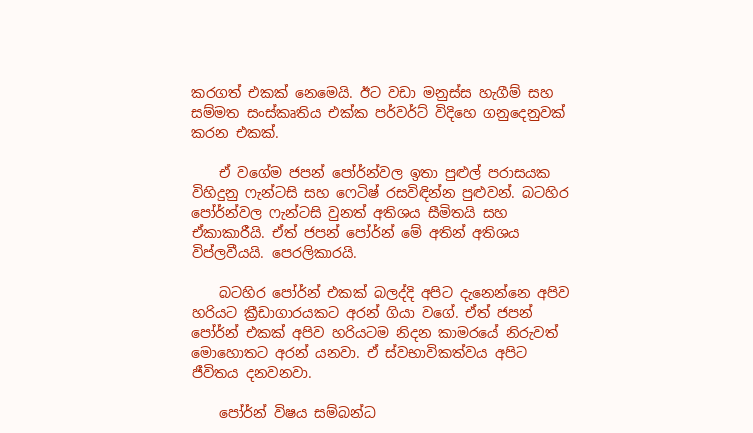කරගත් එකක් නෙමෙයි. ඊට වඩා මනුස්ස හැගීම් සහ සම්මත සංස්කෘතිය එක්ක පර්වර්ට් විදිහෙ ගනුදෙනුවක් කරන එකක්.

    ඒ වගේම ජපන් පෝර්න්වල ඉතා පුළුල් පරාසයක විහිදුනු ෆැන්‍ටසි සහ ෆෙටිෂ් රසවිඳින්න පුළුවන්. බටහිර පෝර්න්වල ෆැන්‍ට‍සි වුනත් අතිශය සීමිතයි සහ ඒකාකාරීයි. ඒත් ජපන් පෝර්න් මේ අතින් අතිශය විප්ලවීයයි. පෙරලිකාරයි.

    බටහිර පෝර්න් එකක් බලද්දි අපිට දැනෙන්නෙ අපිව හරියට ක්‍රීඩාගාරයකට අරන් ගියා වගේ. ඒත් ජපන් පෝර්න් එකක් අපිව හරියටම නිදන කාමරයේ නිරුවත් මොහොතට අරන් යනවා. ඒ ස්වභාවිකත්වය අපිට ජීවිතය දනවනවා.

    පෝර්න් විෂය සම්බන්ධ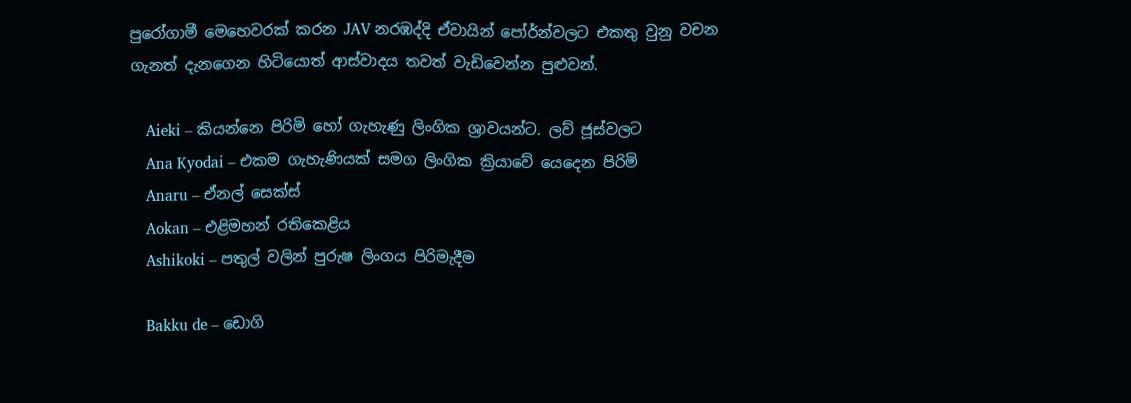පුරෝගාමී මෙහෙවරක් කරන JAV නරඹද්දි ඒවායින් පෝර්න්වලට එකතු වුනු වචන ගැනත් දැනගෙන හිටියොත් ආස්වාදය තවත් වැඩිවෙන්න පුළුවන්.

    Aieki – කියන්නෙ පිරිමි හෝ ගැහැණු ලිංගික ශ්‍රාවයන්ට. ලව් ජූස්වලට
    Ana Kyodai – එකම ගැහැණියක් සමග ලිංගික ක්‍රියාවේ යෙදෙන පිරිමි
    Anaru – ඒනල් සෙක්ස්
    Aokan – එළිමහන් රතිකෙළිය
    Ashikoki – පතුල් වලින් පුරුෂ ලිංගය පිරිමැදීම

    Bakku de – ඩොගි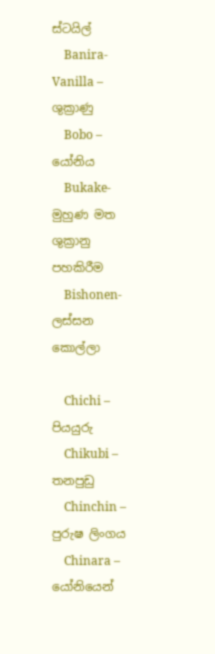ස්ටයිල්
    Banira- Vanilla – ශුක්‍රාණු
    Bobo – යෝනිය
    Bukake- මුහුණ මත ශුක්‍රානු පහකිරීම
    Bishonen- ලස්සන කොල්‍ලා

    Chichi – පියයුරු
    Chikubi – තනපුඩු
    Chinchin – පුරුෂ ලිංගය
    Chinara – යෝනියෙන්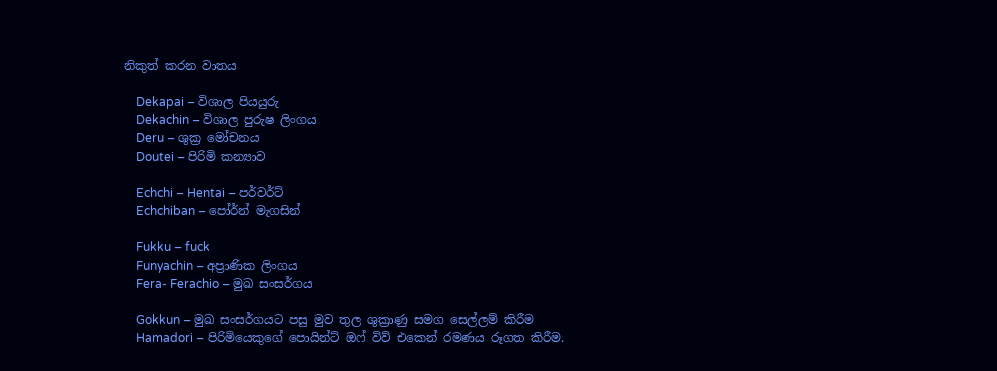නිකුත් කරන වාතය

    Dekapai – විශාල පියයුරු
    Dekachin – විශාල පුරුෂ ලිංගය
    Deru – ශුක්‍ර මෝචනය
    Doutei – පිරිමි කන්‍යාව

    Echchi – Hentai – පර්වර්ට්
    Echchiban – පෝර්න් මැගසින්

    Fukku – fuck
    Funyachin – අප්‍රාණික ලිංගය
    Fera- Ferachio – මුඛ සංසර්ගය

    Gokkun – මුඛ සංසර්ගයට පසු මුව තුල ශුක්‍රාණු සමග සෙල්ලම් කිරීම
    Hamadori – පිරිමියෙකුගේ පොයින්ට් ඔෆ් විව් එකෙන් රමණය රූගත කිරීම.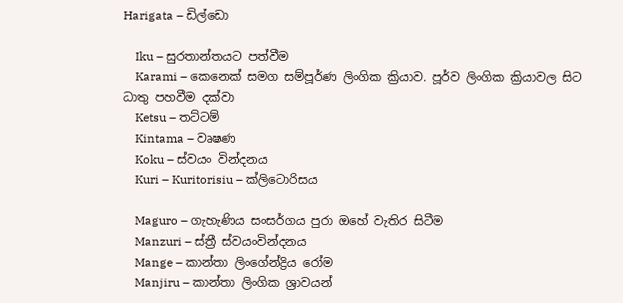Harigata – ඩිල්ඩො

    Iku – සුරතාන්තයට පත්වීම
    Karami – කෙනෙක් සමග සම්පූර්ණ ලිංගික ක්‍රියාව. පූර්ව ලිංගික ක්‍රියාවල සිට ධාතු පහවීම දක්වා
    Ketsu – තට්ටම්
    Kintama – වෘෂණ
    Koku – ස්වයං වින්දනය
    Kuri – Kuritorisiu – ක්ලිටොරිසය

    Maguro – ගැහැණිය සංසර්ගය පුරා ඔහේ වැතිර සිටීම
    Manzuri – ස්ත්‍රී ස්වයංවින්දනය
    Mange – කාන්තා ලිංගේන්ද්‍රිය රෝම
    Manjiru – කාන්තා ලිංගික ශ්‍රාවයන්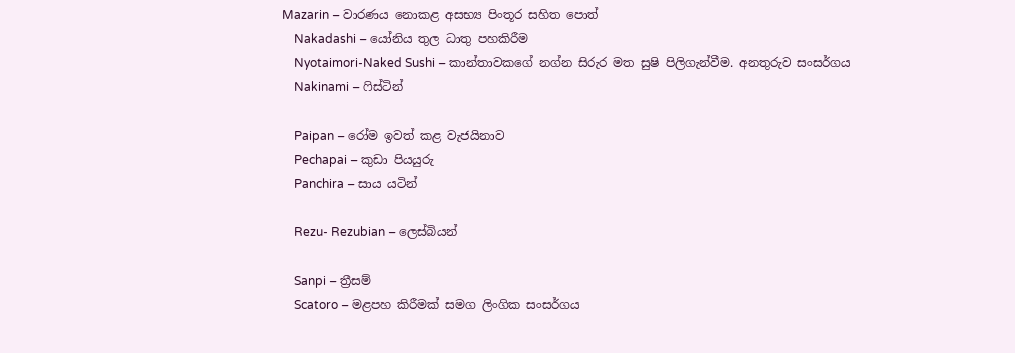Mazarin – වාරණය නොකළ අසභ්‍ය පිංතූර සහිත පොත්
    Nakadashi – යෝනිය තුල ධාතු පහකිරීම
    Nyotaimori-Naked Sushi – කාන්තාවකගේ නග්න සිරුර මත සුෂි පිලිගැන්වීම. අනතුරුව සංසර්ගය
    Nakinami – ෆිස්ටින්

    Paipan – රෝම ඉවත් කළ වැජයිනාව
    Pechapai – කුඩා පියයුරු
    Panchira – සාය යටින්

    Rezu- Rezubian – ලෙස්බියන්

    Sanpi – ත්‍රීසම්
    Scatoro – මළපහ කිරීමක් සමග ලිංගික සංසර්ගය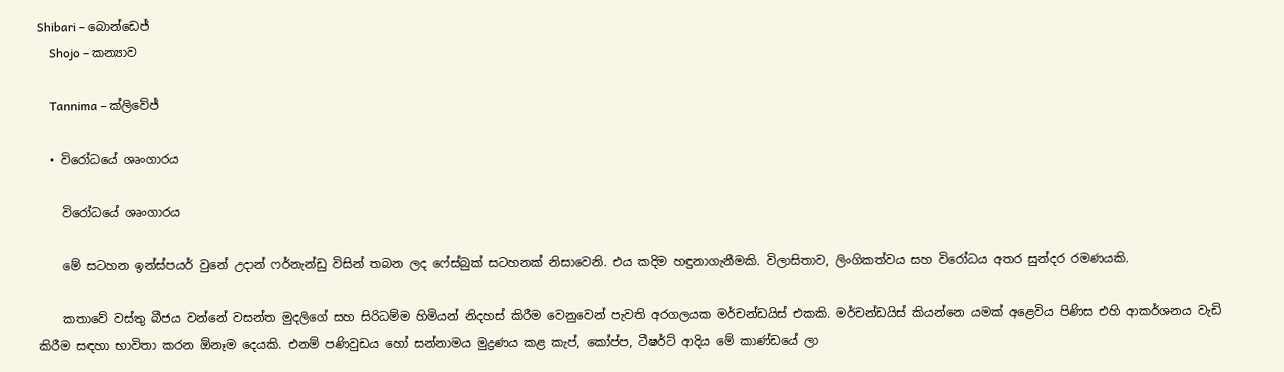Shibari – බොන්ඩෙජ්
    Shojo – කන්‍යාව

    Tannima – ක්ලිවේජ්

  • විරෝධයේ ශෘංගාරය

    විරෝධයේ ශෘංගාරය

    මේ සටහන ඉන්ස්පයර් වුනේ උදාන් ෆර්නැන්ඩු විසින් තබන ලද ෆේස්බුක් සටහනක් නිසාවෙනි. එය කදිම හඳුනාගැනීමකි. විලාසිතාව, ලිංගිකත්වය සහ විරෝධය අතර සුන්දර රමණයකි.

    කතාවේ වස්තු බීජය වන්නේ වසන්ත මුදලිගේ සහ සිරිධම්ම හිමියන් නිදහස් කිරීම වෙනුවෙන් පැවති අරගලයක මර්චන්ඩයිස් එකකි. මර්චන්ඩයිස් කියන්නෙ යමක් අළෙවිය පිණිස එහි ආකර්ශනය වැඩි කිරීම සඳහා භාවිතා කරන ඕනෑම දෙයකි. එනම් පණිවුඩය හෝ සන්නාමය මුද්‍රණය කළ කැප්, කෝප්ප, ටීෂර්ට් ආදිය මේ කාණ්ඩයේ ලා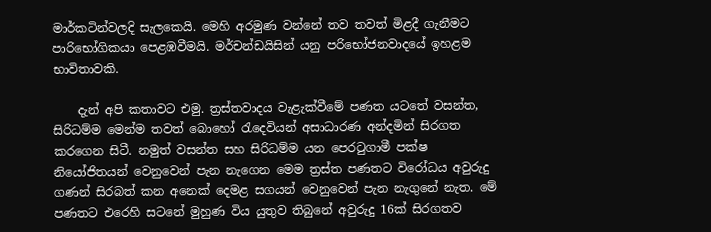මාර්කටින්වලදි සැලකෙයි. මෙහි අරමුණ වන්නේ තව තවත් මිළදී ගැනීමට පාරිභෝගිකයා පෙළඹවීමයි. මර්චන්ඩයිසින් යනු පරිභෝජනවාදයේ ඉහළම භාවිතාවකි.

    දැන් අපි කතාවට එමු. ත්‍රස්තවාදය වැළැක්වීමේ පණත යටතේ වසන්ත, සිරිධම්ම මෙන්ම තවත් බොහෝ රැදෙවියන් අසාධාරණ අන්දමින් සිරගත කරගෙන සිටී. නමුත් වසන්ත සහ සිරිධම්ම යන පෙරටුගාමී පක්ෂ නියෝජිතයන් වෙනුවෙන් පැන නැගෙන මෙම ත්‍රස්ත පණතට විරෝධය අවුරුදු ගණන් සිරබත් කන අනෙක් දෙමළ සගයන් වෙනුවෙන් පැන නැගු‍නේ නැත. මේ පණතට එරෙහි සටනේ මුහුණ විය යුතුව තිබුනේ අවුරුදු 16ක් සිරගතව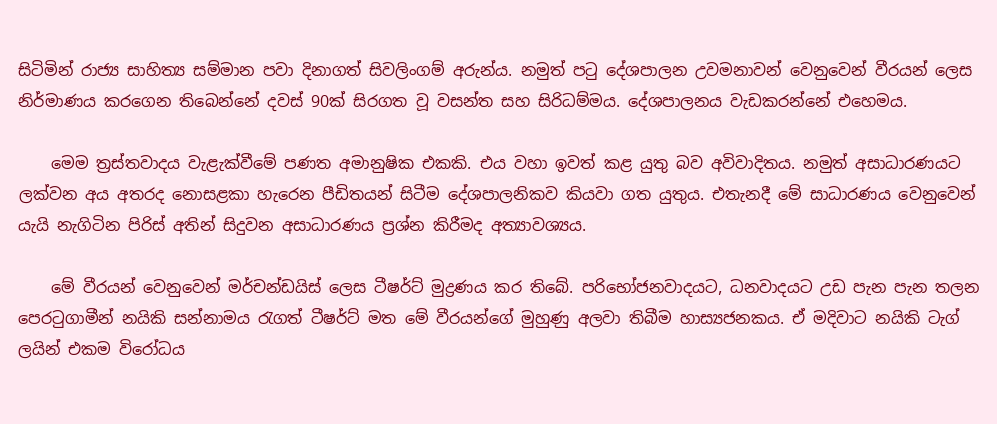සිටිමින් රාජ්‍ය සාහිත්‍ය සම්මාන පවා දිනාගත් සිවලිංගම් අරුන්ය. නමුත් පටු දේශපාලන උවමනාවන් වෙනුවෙන් වීරයන් ලෙස නිර්මාණය කරගෙන තිබෙන්නේ දවස් 90ක් සිරගත වූ වසන්ත සහ සිරිධම්මය. දේශපාලනය වැඩකරන්නේ එහෙමය.

    මෙම ත්‍රස්තවාදය වැළැක්වීමේ පණත අමානුෂික එකකි. එය වහා ඉවත් කළ යුතු බව අවිවාදිතය. නමුත් අසාධාරණයට ලක්වන අය අතරද නොසළකා හැරෙන පීඩිතයන් සිටීම දේශපාලනිකව කියවා ගත යුතුය. එතැනදී මේ සාධාරණය වෙනුවෙන් යැයි නැගිටින පිරිස් අතින් සිදුවන අසාධාරණය ප්‍රශ්න කිරීමද අත්‍යාවශ්‍යය.

    මේ වීරයන් වෙනුවෙන් මර්චන්ඩයිස් ලෙස ටීෂර්ට් මුද්‍රණය කර තිබේ. පරිභෝජනවාදයට, ධනවාදයට උඩ පැන පැන තලන පෙරටුගාමීන් නයිකි සන්නාමය රැගත් ටීෂර්ට් මත මේ වීරයන්ගේ මුහුණු අලවා තිබීම හාස්‍යජනකය. ඒ මදිවාට නයිකි ටැග් ලයින් එකම විරෝධය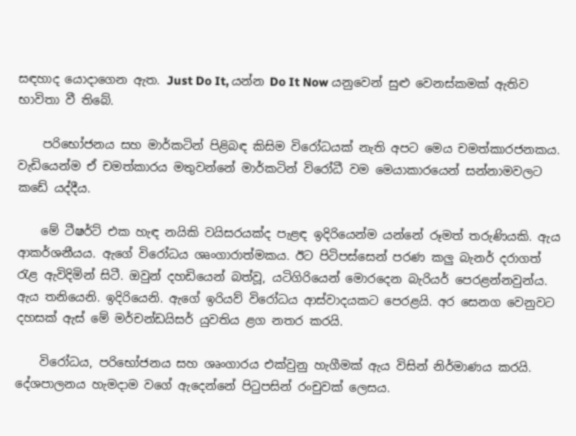සඳහාද යොදාගෙන ඇත. Just Do It, යන්න Do It Now යනුවෙන් සුළු වෙනස්කමක් ඇතිව භාවිතා වී තිබේ.

    පරිභෝජනය සහ මාර්කටින් පිළිබඳ කිසිම විරෝධයක් නැති අපට මෙය චමත්කාරජනකය. වැඩියෙන්ම ඒ චමත්කාරය මතුවන්නේ මාර්කටින් විරෝධී වම මෙයාකාරයෙන් සන්නාමවලට කඩේ යද්දීය.

    මේ ටීෂර්ට් එක හැඳ නයිකි වයිසරයක්ද පැළඳ ඉදිරියෙන්ම යන්නේ රූමත් තරුණියකි. ඇය ආකර්ශනීයය. ඇගේ විරෝධය ශෘංගාරාත්මකය. ඊට පිටිපස්සෙන් පරණ කලු බැනර් දරාගත් රැළ ඇවිදිමින් සිටී. ඔවුන් දහඩියෙන් බත්වූ, යටිගිරියෙන් මොරදෙන බැරියර් පෙරළන්නවුන්ය. ඇය තනියෙනි. ඉදිරියෙනි. ඇගේ ඉරියව් විරෝධය ආස්වාදයකට පෙරළයි. අර සෙනග වෙනුවට දහසක් ඇස් මේ මර්චන්ඩයිසර් යුවතිය ළග නතර කරයි.

    විරෝධය, පරිභෝජනය සහ ශෘංගාරය එක්වුනු හැගීමක් ඇය විසින් නිර්මාණය කරයි. දේශපාලනය හැමදාම වගේ ඇදෙන්නේ පිටුපසින් රංචුවක් ලෙසය.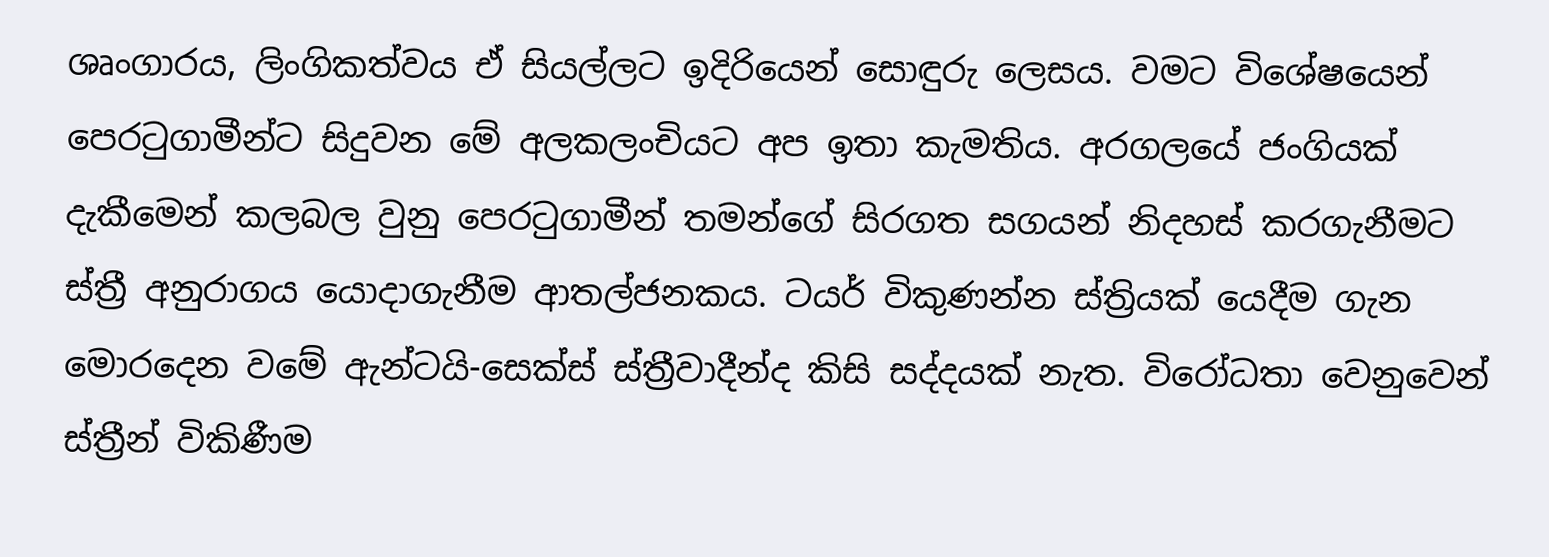ශෘංගාරය, ලිංගිකත්වය ඒ සියල්ලට ඉදිරියෙන් සොඳුරු ලෙසය. වමට විශේෂයෙන් පෙරටුගාමීන්ට සිදුවන මේ අලකලංචියට අප ඉතා කැමතිය. අරගලයේ ජංගියක් දැකීමෙන් කලබල වුනු පෙරටුගාමීන් තමන්ගේ සිරගත සගයන් නිදහස් කරගැනීමට ස්ත්‍රී අනුරාගය යොදාගැනීම ආතල්ජනකය. ටයර් විකුණන්න ස්ත්‍රියක් යෙදීම ගැන මොර‍දෙන වමේ ඇන්ටයි-සෙක්ස් ස්ත්‍රීවාදීන්ද කිසි සද්දයක් නැත. විරෝධතා වෙනුවෙන් ස්ත්‍රීන් විකිණීම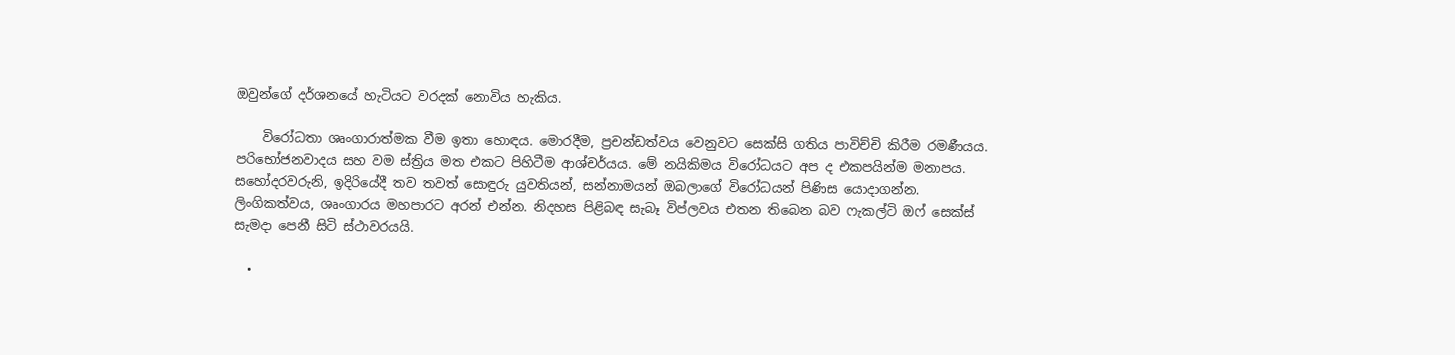ඔවුන්ගේ දර්ශනයේ හැටියට වරදක් නොවිය හැකිය.

    විරෝධතා ශෘංගාරාත්මක වීම ඉතා හොඳය. මොරදීම, ප්‍රචන්ඩත්වය වෙනුවට සෙක්සි ගතිය පාවිච්චි කිරීම රමණීයය. පරිභෝජනවාදය සහ වම ස්ත්‍රිය මත එකට පිහිටීම ආශ්චර්යය. මේ නයිකිමය විරෝධයට අප ද එකපයින්ම මනාපය. සහෝදරවරුනි, ඉදිරියේදී තව තවත් සොඳුරු යුවතියන්, සන්නාමයන් ඔබලාගේ විරෝධයන් පිණිස යොදාගන්න. ලිංගිකත්වය, ශෘංගාරය මහපාරට අරන් එන්න. නිදහස පිළිබඳ සැබෑ විප්ලවය එතන තිබෙන බව ෆැකල්ටි ඔෆ් සෙක්ස් සැමදා පෙනී සිටි ස්ථාවරයයි.

  •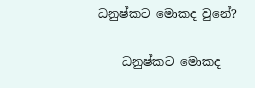ධනුෂ්කට මොකද වුනේ?

    ධනුෂ්කට මොකද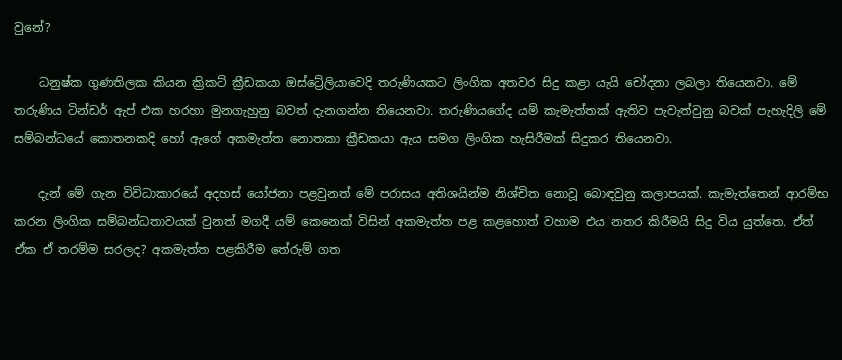වුනේ?

    ධනුෂ්ක ගුණතිලක කියන ක්‍රිකට් ක්‍රීඩකයා ඔස්ට්‍රේලියාවෙදි තරුණියකට ලිංගික අතවර සිදු කළා යැයි චෝදනා ලබලා තියෙනවා. මේ තරුණිය ටින්ඩර් ඇප් එක හරහා මුනගැහුනු බවත් දැනගන්න තියෙනවා. තරුණියගේද යම් කැමැත්තක් ඇතිව පැවැත්වුනු බවක් පැහැදිලි මේ සම්බන්ධයේ කොතනකදි හෝ ඇගේ අකමැත්ත නොතකා ක්‍රීඩකයා ඇය සමග ලිංගික හැසිරීමක් සිදුකර තියෙනවා.

    දැන් මේ ගැන විවිධාකාරයේ අදහස් යෝජනා පළවුනත් මේ පරාසය අතිශයින්ම නිශ්චිත නොවූ බොඳවුනු කලාපයක්. කැමැත්තෙන් ආරම්භ කරන ලිංගික සම්බන්ධතාවයක් වුනත් මගදී යම් කෙනෙක් විසින් අකමැත්ත පළ කළහොත් වහාම එය නතර කිරීමයි සිදු විය යුත්තෙ. ඒත් ඒක ඒ තරම්ම සරලද? අකමැත්ත පළකිරීම තේරුම් ගත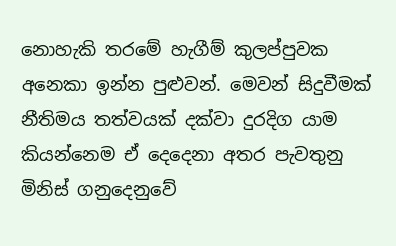නොහැකි තරමේ හැගීම් කුලප්පුවක අනෙකා ඉන්න පුළුවන්. මෙවන් සිදුවීමක් නීතිමය තත්වයක් දක්වා දුරදිග යාම කියන්නෙම ඒ දෙදෙනා අතර පැවතුනු මිනිස් ගනුදෙනුවේ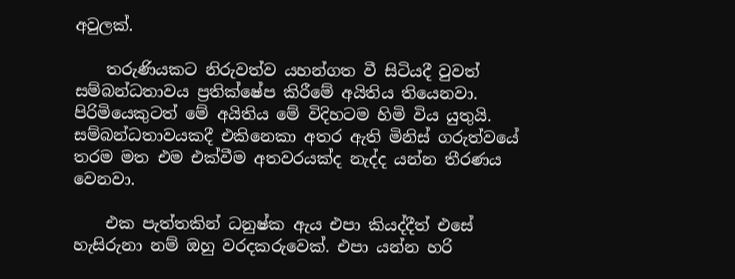අවුලක්.

    තරුණියකට නිරුවත්ව යහන්ගත වී සිටියදී වුවත් සම්බන්ධතාවය ප්‍රතික්ෂේප කිරීමේ අයිතිය තියෙනවා. පිරිමියෙකුටත් මේ අයිතිය මේ විදිහටම හිමි විය යුතුයි. සම්බන්ධතාවයකදී එකිනෙකා අතර ඇති මිනිස් ගරුත්වයේ තරම මත එම එක්වීම අතවරයක්ද නැද්ද යන්න තීරණය වෙනවා.

    එක පැත්තකින් ධනුෂ්ක ඇය එපා කියද්දීත් එසේ හැසිරුනා නම් ඔහු වරදකරුවෙක්. එපා යන්න හරි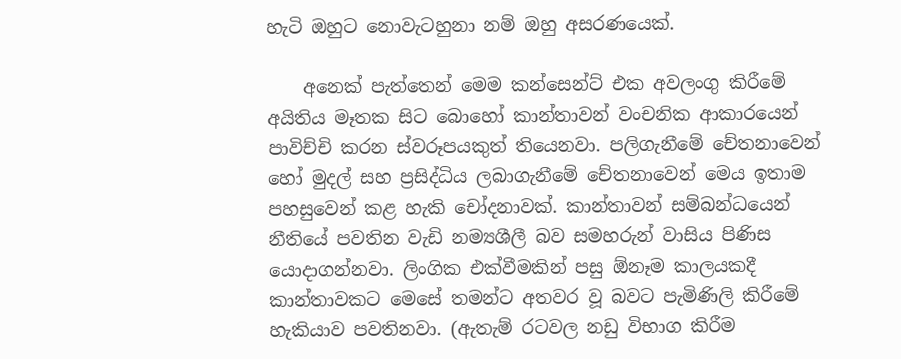හැටි ඔහුට නොවැටහුනා නම් ඔහු අසරණයෙක්.

    අනෙක් පැත්තෙන් මෙම කන්සෙන්ට් එක අවලංගු කිරීමේ අයිතිය මෑතක සිට බොහෝ කාන්තාවන් වංචනික ආකාරයෙන් පාවිච්චි කරන ස්වරූපයකුත් තියෙනවා. පලිගැනීමේ චේතනාවෙන් හෝ මුදල් සහ ප්‍රසිද්ධිය ලබාගැනීමේ චේතනාවෙන් මෙය ඉතාම පහසුවෙන් කළ හැකි චෝදනාවක්. කාන්තාවන් සම්බන්ධයෙන් නීතියේ පවතින වැඩි නම්‍යශීලී බව සමහරුන් වාසිය පිණිස යොදාගන්නවා. ලිංගික එක්වීමකින් පසු ඕනෑම කාලයකදී කාන්තාවකට මෙසේ තමන්ට අතවර වූ බවට පැමිණිලි කිරීමේ හැකියාව පවතිනවා. (ඇතැම් රටවල නඩු විභාග කිරීම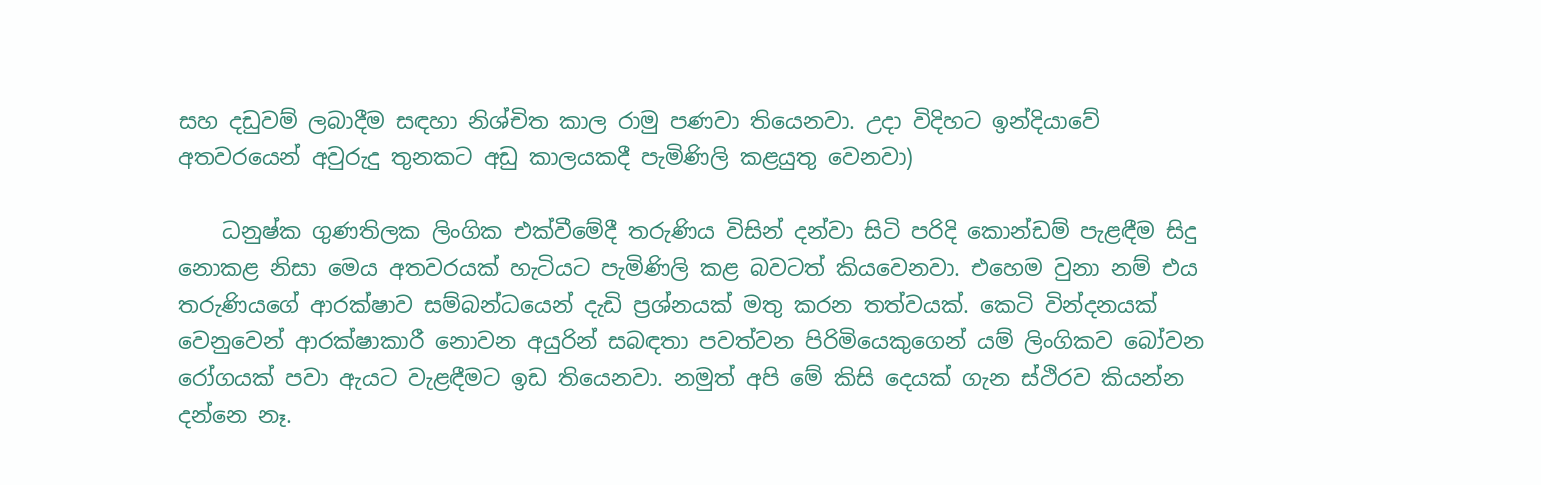සහ දඩුවම් ලබාදී‍ම සඳහා නිශ්චිත කාල රාමු පණවා තියෙනවා. උදා විදිහට ඉන්දියාවේ අතවරයෙන් අවුරුදු තුනකට අඩු කාලයකදී පැමිණිලි කළයුතු වෙනවා)

    ධනුෂ්ක ගුණතිලක ලිංගික එක්වීමේදී තරුණිය විසින් දන්වා සිටි පරිදි කොන්ඩම් පැළඳීම සිදු නොකළ නිසා මෙය අතවරයක් හැටියට පැමිණිලි කළ බවටත් කියවෙනවා. එහෙම වුනා නම් එය තරුණියගේ ආරක්ෂාව සම්බන්ධයෙන් දැඩි ප්‍රශ්නයක් මතු කරන තත්වයක්. කෙටි වින්දනයක් වෙනුවෙන් ආරක්ෂාකාරී නොවන අයුරින් සබඳතා පවත්වන පිරිමියෙකුගෙන් යම් ලිංගිකව බෝවන රෝගයක් පවා ඇයට වැළඳීමට ඉඩ තියෙනවා. නමුත් අපි මේ කිසි දෙයක් ගැන ස්ථිරව කියන්න දන්නෙ නෑ.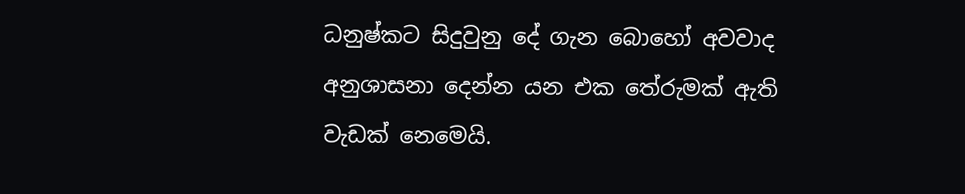ධනුෂ්කට සිදුවුනු දේ ගැන බොහෝ අවවාද අනුශාසනා දෙන්න යන එක තේරුමක් ඇති වැඩක් නෙමෙයි.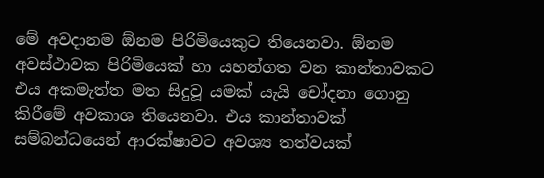මේ අවදානම ඕනම පිරිමියෙකුට තියෙනවා. ඕනම අවස්ථාවක පිරිමියෙක් හා යහන්ගත වන කාන්තාවකට එය අකමැත්ත මත සිදුවූ යමක් යැයි චෝදනා ගොනු කිරීමේ අවකාශ තියෙනවා. එය කාන්තාවක් සම්බන්ධයෙන් ආරක්ෂාවට අවශ්‍ය තත්වයක්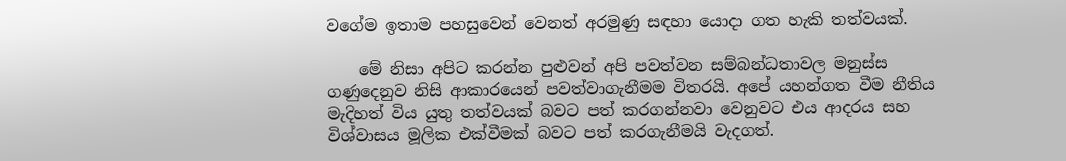වගේම ඉතාම පහසුවෙන් වෙනත් අරමුණු සඳහා යොදා ගත හැකි තත්වයක්.

    මේ නිසා අපිට කරන්න පුළුවන් අපි පවත්වන සම්බන්ධතාවල මනුස්ස ගණුදෙනුව නිසි ආකාරයෙන් පවත්වාගැනීමම විතරයි. අපේ යහන්ගත වීම නීතිය මැදිහත් විය යුතු තත්වයක් බවට පත් කරගන්නවා වෙනුවට එය ආදරය සහ විශ්වාසය මූලික එක්වීමක් බවට පත් කරගැනීමයි වැදගත්.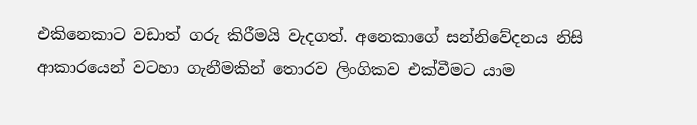එකිනෙකාට වඩාත් ගරු කිරීමයි වැදගත්. අනෙකාගේ සන්නිවේදනය නිසි ආකාරයෙන් වටහා ගැනීමකින් තොරව ලිංගිකව එක්වීමට යාම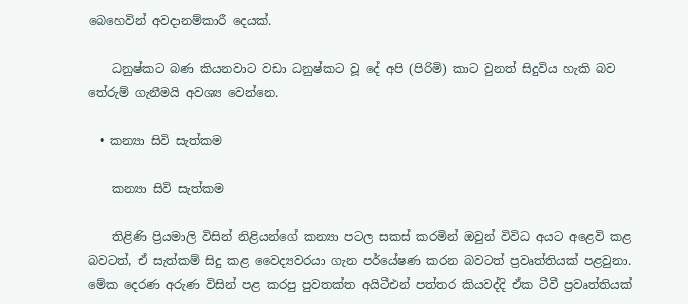බෙහෙවින් අවදානම්කාරී දෙයක්.

    ධනුෂ්කට බණ කියනවාට වඩා ධනුෂ්කට වූ දේ අපි (පිරිමි) කාට වුනත් සිදුවිය හැකි බව තේරුම් ගැනීමයි අවශ්‍ය වෙන්නෙ.

  • කන්‍යා සිවි සැත්කම

    කන්‍යා සිවි සැත්කම

    තිළිණි ප්‍රියමාලි විසින් නිළියන්ගේ කන්‍යා පටල සකස් කරමින් ඔවුන් විවිධ අය‍ට අළෙවි කළ බවටත්, ඒ සැත්කම් සිදු කළ වෛද්‍යවරයා ගැන පර්යේෂණ කරන බවටත් ප්‍රවෘත්තියක් පළවුනා. මේක දෙරණ අරුණ විසින් පළ කරපු පුවතක්ත අයිටීඑන් පත්තර කියවද්දි ඒක ටීවී ප්‍රවෘත්තියක්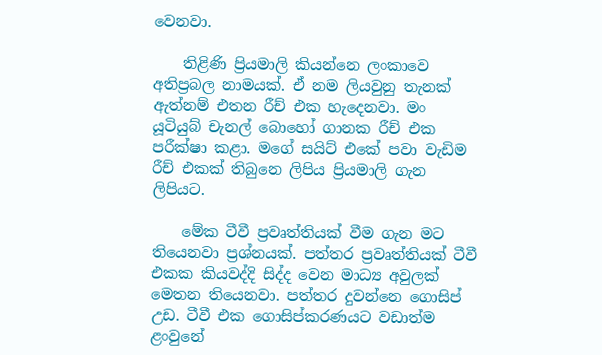වෙනවා.

    තිළිණි ප්‍රියමාලි කියන්නෙ ලංකාවෙ අතිප්‍රබල නාමයක්. ඒ නම ලියවුනු තැනක් ඇත්නම් එතන රීච් එක හැදෙනවා. මං යූටියුබ් චැනල් බොහෝ ගානක රීච් එක පරීක්ෂා කළා. මගේ සයිට් එකේ පවා වැඩිම රීච් එකක් තිබුනෙ ලිපිය ප්‍රියමාලි ගැන ලිපියට.

    මේක ටීවී ප්‍රවෘත්තියක් වීම ගැන මට තියෙනවා ප්‍රශ්නයක්. පත්තර ප්‍රවෘත්තියක් ටීවී එකක කියවද්දි සිද්ද වෙන මාධ්‍ය අවුලක් මෙතන තියෙනවා. පත්තර දුවන්නෙ ගොසිප් උඩ. ටීවී එක ගොසිප්කරණයට වඩාත්ම ළංවුනේ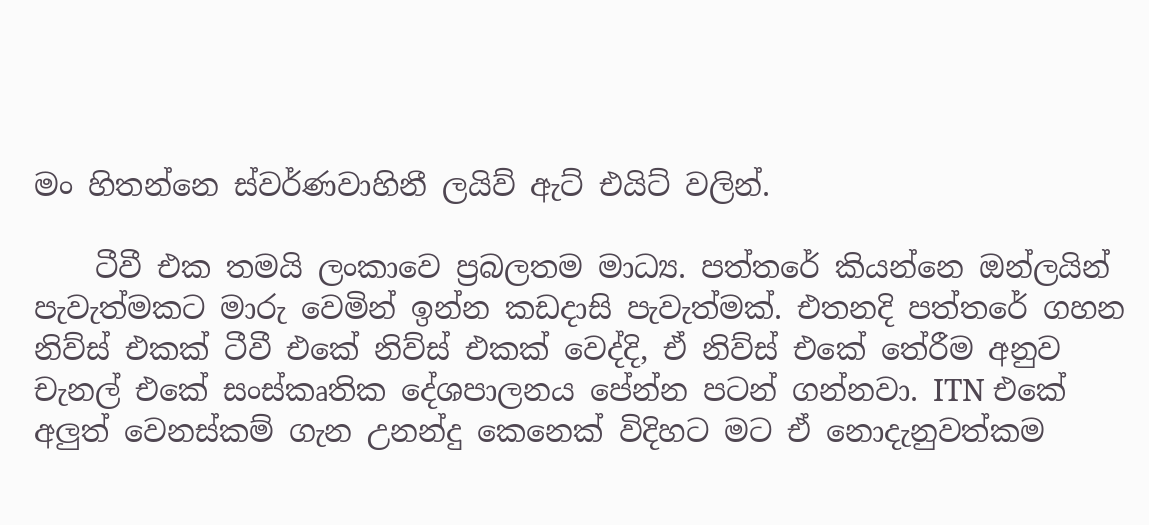මං හිතන්නෙ ස්වර්ණවාහිනී ලයිව් ඇට් එයිට් වලින්.

    ටීවී එක තමයි ලංකාවෙ ප්‍රබලතම මාධ්‍ය. පත්තරේ කියන්නෙ ඔන්ලයින් පැවැත්මකට මාරු වෙමින් ඉන්න කඩදාසි පැවැත්මක්. එතනදි පත්තරේ ගහන නිව්ස් එකක් ටීවී එකේ නිව්ස් එකක් වෙද්දි, ඒ නිව්ස් එකේ තේරීම අනුව චැනල් එකේ සංස්කෘතික දේශපාලනය පේන්න පටන් ගන්නවා. ITN එකේ අලුත් වෙනස්කම් ගැන උනන්දු කෙනෙක් විදිහට මට ඒ නොදැනුවත්කම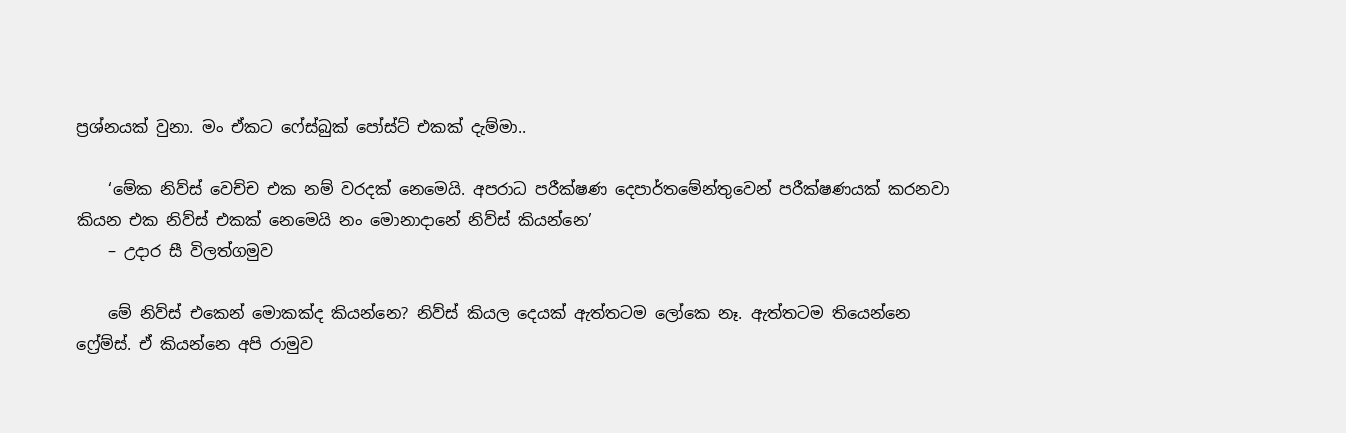ප්‍රශ්නයක් වුනා. මං ඒකට ෆේස්බුක් පෝස්ට් එකක් දැම්මා..

    ‘මේක නිව්ස් වෙච්ච එක නම් වරදක් නෙමෙයි. අපරාධ පරීක්ෂණ දෙපාර්තමේන්තුවෙන් පරීක්ෂණයක් කරනවා කියන එක නිව්ස් එකක් නෙමෙයි නං මොනාදානේ නිව්ස් කියන්නෙ’
    – උදාර සී විලත්ගමුව

    මේ නිව්ස් එකෙන් මොකක්ද කියන්නෙ? නිව්ස් කියල දෙයක් ඇත්තටම ලෝකෙ නෑ. ඇත්තටම තියෙන්නෙ ෆ්‍රේම්ස්. ඒ කියන්නෙ අපි රාමුව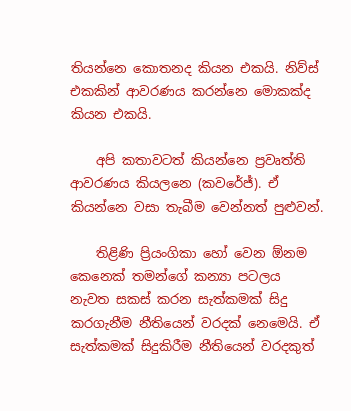තියන්නෙ කොතනද කියන එකයි. නිව්ස් එකකින් ආවරණය කරන්නෙ මොකක්ද කියන එකයි.

    අපි කතාවටත් කියන්නෙ ප්‍රවෘත්ති ආවරණය කියලනෙ (කවරේජ්). ඒ කියන්නෙ වසා තැබීම වෙන්නත් පුළුවන්.

    තිළිණි ප්‍රියංගිකා හෝ වෙන ඕනම කෙනෙක් තමන්ගේ කන්‍යා පටලය නැවත සකස් කරන සැත්කමක් සිදු කරගැනීම නීතියෙන් වරදක් නෙමෙයි. ඒ සැත්කමක් සිදුකිරීම නීතියෙන් වරදකුත්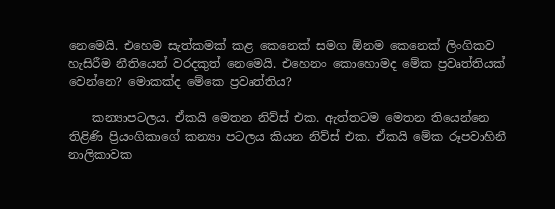නෙමෙයි. එහෙම සැත්කමක් කළ කෙනෙක් සමග ඕනම කෙනෙක් ලිංගිකව හැසිරීම නීතියෙන් වරදකුත් නෙමෙයි. එහෙනං කොහොමද මේක ප්‍රවෘත්තියක් වෙන්නෙ? මොකක්ද මේකෙ ප්‍රවෘත්තිය?

    කන්‍යාපටලය. ඒකයි මෙතන නිව්ස් එක. ඇත්තටම මෙතන තියෙන්නෙ තිළිණි ප්‍රියංගිකාගේ කන්‍යා පටලය කියන නිව්ස් එක. ඒකයි මේක රූපවාහිනී නාලිකාවක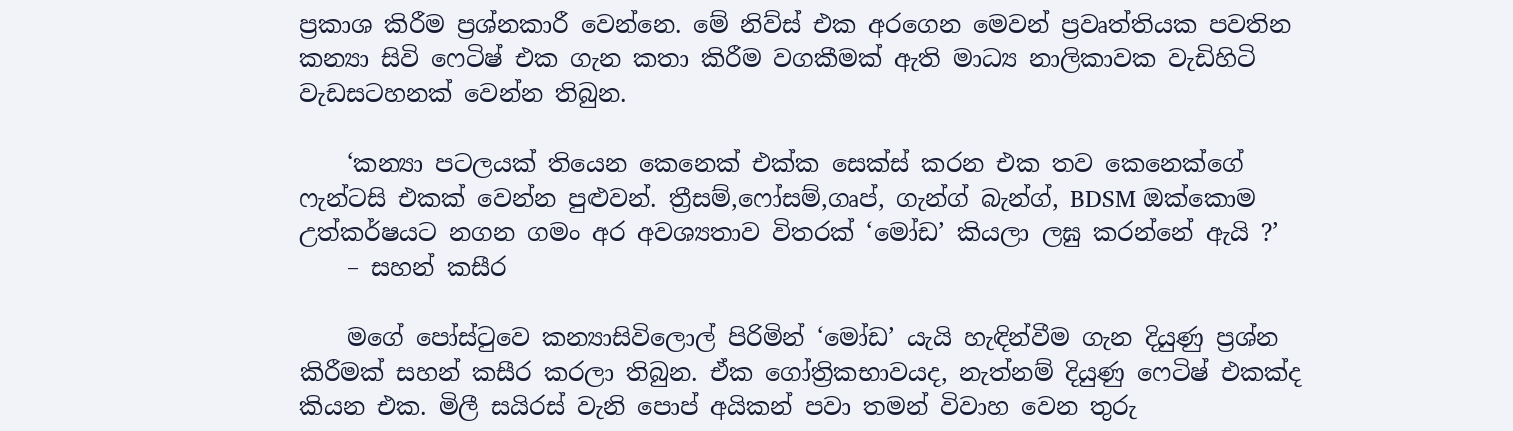ප්‍රකාශ කිරීම ප්‍රශ්නකාරී වෙන්නෙ. මේ නිව්ස් එක අරගෙන මෙවන් ප්‍රවෘත්තියක පවතින කන්‍යා සිවි ෆෙටිෂ් එක ගැන කතා කිරීම වගකීමක් ඇති මාධ්‍ය නාලිකාවක වැඩිහිටි වැඩසටහනක් වෙන්න තිබුන.

    ‘කන්‍යා පටලයක් තියෙන කෙනෙක් එක්ක සෙක්ස් කරන එක තව කෙනෙක්ගේ ෆැන්ටසි එකක් වෙන්න පුළුවන්. ත්‍රීසම්,ෆෝසම්,ගෘප්, ගැන්ග් බැන්ග්, BDSM ඔක්කොම උත්කර්ෂයට නගන ගමං අර අවශ්‍යතාව විතරක් ‘මෝඩ’ කියලා ලඝු කරන්නේ ඇයි ?’
    – සහන් කසීර

    මගේ පෝස්ටුවෙ කන්‍යාසිවිලොල් පිරිමින් ‘මෝඩ’ යැයි හැඳින්වීම ගැන දියුණු ප්‍රශ්න කිරීමක් සහන් කසීර කරලා තිබුන. ඒක ගෝත්‍රිකභාවයද, නැත්නම් දියුණු ෆෙටිෂ් එකක්ද කියන එක. මිලී සයිරස් වැනි පොප් අයිකන් පවා තමන් විවාහ වෙන තුරු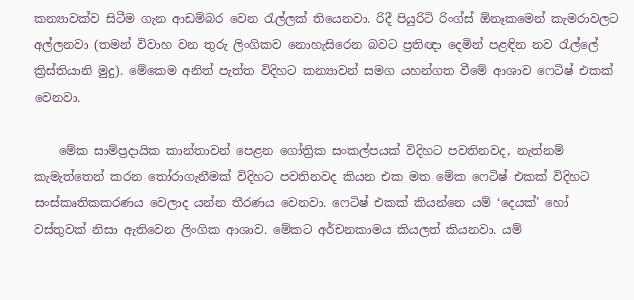කන්‍යාවක්ව සිටීම ගැන ආඩම්බර වෙන රැල්ලක් තියෙනවා. රිදී පියුරිටි රිංග්ස් ඕනෑකමෙන් කැමරාවලට අල්ලනවා (තමන් විවාහ වන තුරු ලිංගිකව නොහැසිරෙන බවට ප්‍රතිඥා දෙමින් පළඳින නව රැල්ලේ ක්‍රිස්තියානි මුදු). මේකෙම අනිත් පැත්ත විදිහට කන්‍යාවන් සමග යහන්ගත වීමේ ආශාව ෆෙටිෂ් එකක් වෙනවා.

    මේක සාම්ප්‍රදායික කාන්තාවන් පෙළන ගෝත්‍රික සංකල්පයක් විදිහට පවතිනවද, නැත්නම් කැමැත්තෙන් කරන තෝරාගැනීමක් විදිහට පවතිනවද කියන එක මත මේක ෆෙටිෂ් එකක් විදිහට සංස්කෘතිකකරණය වෙලාද යන්න තීරණය වෙනවා. ෆෙටිෂ් එකක් කියන්නෙ යම් ‘දෙයක්’ හෝ වස්තුවක් නිසා ඇතිවෙන ලිංගික ආශාව. මේකට අර්චනකාමය කියලත් කියනවා. යම්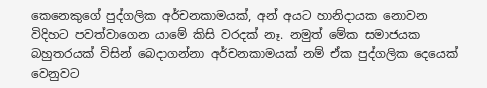කෙනෙකුගේ පුද්ගලික අර්චනකාමයක්, අ‍න් අයට හානිදායක නොවන විදිහට පවත්වාගෙන යාමේ කිසි වරදක් නෑ. නමුත් මේක සමාජයක බහුතරයක් විසින් බෙදාගන්නා අර්චනකාමයක් නම් ඒක පුද්ගලික දෙයෙක් වෙනුවට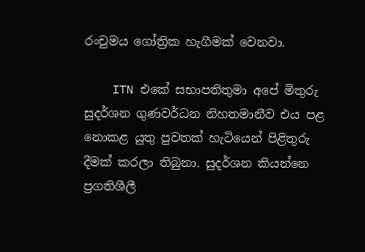රංචුමය ගෝත්‍රික හැගීමක් වෙනවා.

    ITN එකේ සභාපතිතුමා අපේ මිතුරු සුදර්ශන ගුණවර්ධන නිහතමානීව එය පළ නොකළ යුතු පුවතක් හැටියෙන් පිළිතුරු දීමක් කරලා තිබුනා. සුදර්ශන කියන්නෙ ප්‍රගතිශීලී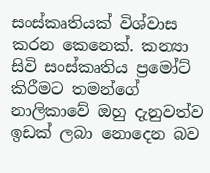සංස්කෘතියක් විශ්වාස කරන කෙනෙක්. කන්‍යා සිවි සංස්කෘතිය ප්‍රමෝට් කිරීමට තමන්ගේ නාලිකාවේ ඔහු දැනුවත්ව ඉඩක් ලබා නොදෙන බව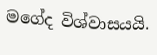මගේද විශ්වාසයයි.